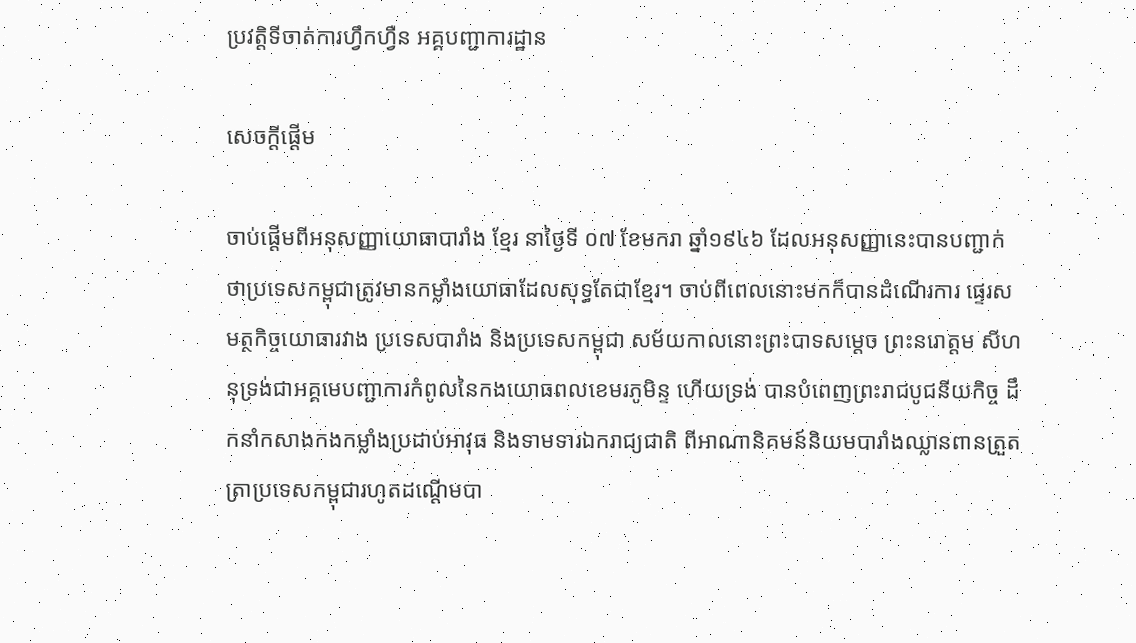ប្រវត្តិទីចាត់ការហ្វឹកហ្វឺន អគ្គបញ្ជាការដ្ឋាន

សេចក្ដីផ្ដើម

ចាប់ផ្ដើមពីអនុសញ្ញាយោធាបារាំង ខ្មែរ នាថ្ងៃទី ០៧ ខែមករា ឆ្នាំ១៩៤៦ ដែលអនុសញ្ញានេះបានបញ្ជាក់ថាប្រទេសកម្ពុជាត្រូវមានកម្លាំងយោធាដែលសុទ្ធតែជាខ្មែរ។ ចាប់ពីពេលនោះមកក៏បានដំណើរការ ផ្ទេរសមត្ថកិច្ចយោធារវាង ប្រទេសបារាំង និងប្រទេសកម្ពុជា សម័យកាលនោះព្រះបាទសម្ដេច ព្រះនរោត្តម សីហនុទ្រង់ជាអគ្គមេបញ្ជាការកំពូលនៃកងយោធពលខេមរភូមិន្ទ ហើយទ្រង់ បានបំពេញព្រះរាជបូជនីយកិច្ច ដឹកនាំកសាងកងកម្លាំងប្រដាប់អាវុធ និងទាមទារឯករាជ្យជាតិ ពីអាណានិគមន៍និយមបារាំងឈ្លានពានត្រួតត្រាប្រទេសកម្ពុជារហូតដណ្ដើមបា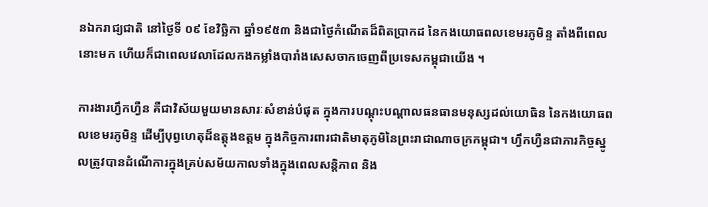នឯករាជ្យជាតិ នៅថ្ងៃទី ០៩ ខែវិច្ឆិកា ឆ្នាំ១៩៥៣ និងជាថ្ងៃកំណើតដ៏ពិតប្រាកដ នៃកងយោធពលខេមរភូមិន្ទ តាំងពីពេលនោះមក ហើយក៏ជាពេលវេលាដែលកងកម្លាំងបារាំងសេសចាកចេញពីប្រទេសកម្ពុជាយើង ។

ការងារហ្វឹកហ្វឺន គឺជាវិស័យមួយមានសារៈសំខាន់បំផុត ក្នុងការបណ្ដុះបណ្ដាលធនធានមនុស្សដល់យោធិន នៃកងយោធពលខេមរភូមិន្ទ ដើម្បីបុព្វហេតុដ៏ឧត្ដុងឧត្ដម ក្នុងកិច្ចការពារជាតិមាតុភូមិនៃព្រះរាជាណាចក្រកម្ពុជា។ ហ្វឹកហ្វឺនជាភារកិច្ចស្នូលត្រូវបានដំណើការក្នុងគ្រប់សម័យកាលទាំងក្នុងពេលសន្តិភាព និង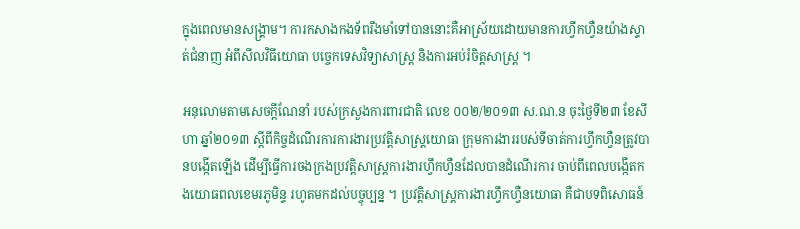ក្នុងពេលមានសង្រ្គាម។ ការកសាងកងទ័ពរឹងមាំទៅបាននោះគឺអាស្រ័យដោយមានការហ្វឹកហ្វឺនយ៉ាងស្ទាត់ជំនាញ អំពីសីលវិធីយោធា បច្ចេកទេសវិទ្យាសាស្រ្ត និងការអប់រំចិត្តសាស្រ្ត ។

អនុលោមតាមសេចក្ដីណែនាំ របស់ក្រសួងការពារជាតិ លេខ ០០២/២០១៣ ស.ណ.ន ចុះថ្ងៃទី២៣ ខែសីហា ឆ្នាំ២០១៣ ស្ដីពីកិច្ចដំណើរការការងារប្រវត្តិសាស្រ្តយោធា ក្រុមការងាររបស់ទីចាត់ការហ្វឹកហ្វឺនត្រូវបានបង្កើតឡើង ដើម្បីធ្វើការចងក្រងប្រវត្តិសាស្រ្តការងារហ្វឹកហ្វឺនដែលបានដំណើរការ ចាប់ពីពេលបង្កើតកងយោធពលខេមរភូមិន្ទ រហូតមកដល់បច្ចុប្បន្ន ។ ប្រវត្តិសាស្រ្តការងារហ្វឹកហ្វឺនយោធា គឺជាបទពិសោធន៍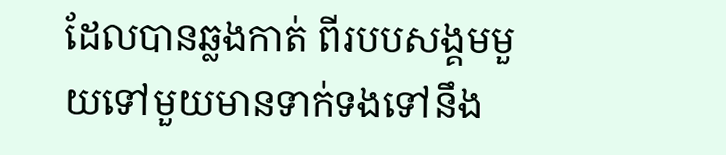ដែលបានឆ្លងកាត់ ពីរបបសង្គមមួយទៅមួយមានទាក់ទងទៅនឹង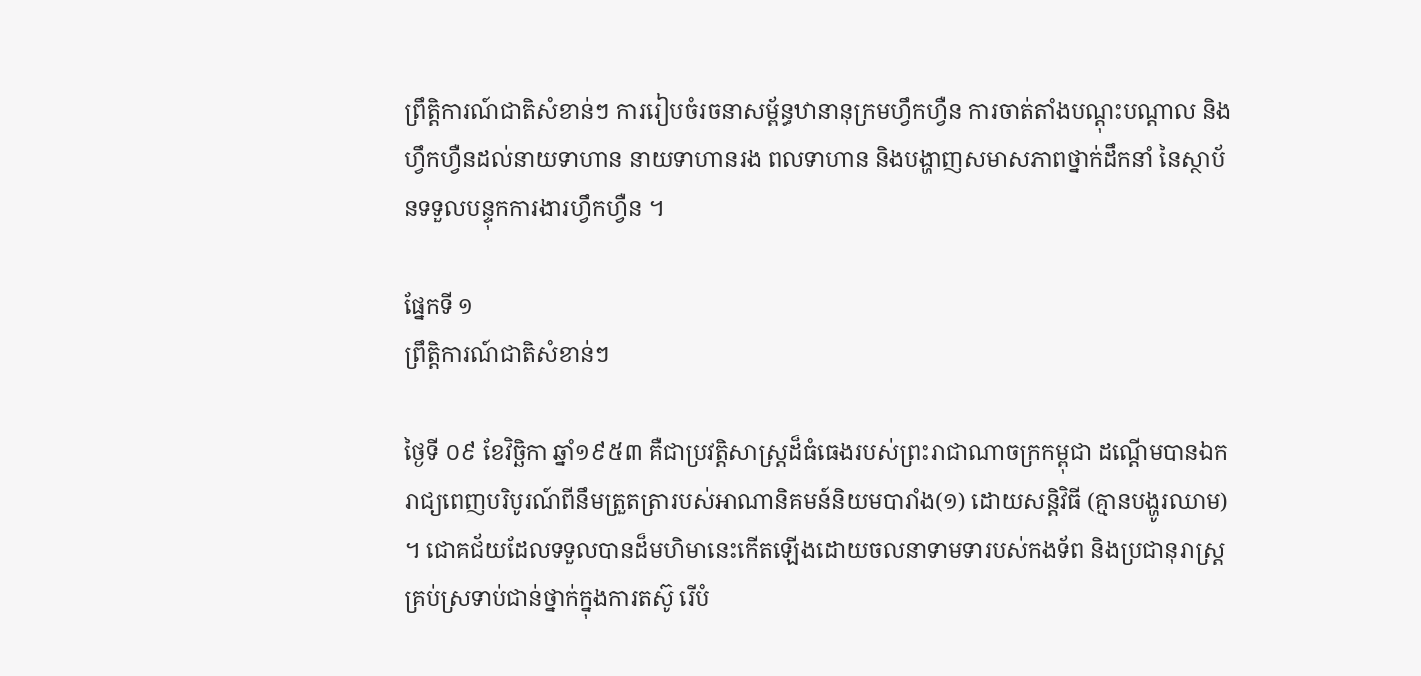ព្រឹត្តិការណ៍ជាតិសំខាន់ៗ ការរៀបចំរចនាសម្ព័ន្ធឋានានុក្រមហ្វឹកហ្វឺន ការចាត់តាំងបណ្ដុះបណ្ដាល និងហ្វឹកហ្វឺនដល់នាយទាហាន នាយទាហានរង ពលទាហាន និងបង្ហាញសមាសភាពថ្នាក់ដឹកនាំ នៃស្ថាប័នទទួលបន្ទុកការងារហ្វឹកហ្វឺន ។

ផ្នែកទី ១
ព្រឹត្តិការណ៍ជាតិសំខាន់ៗ

ថ្ងៃទី ០៩ ខែវិច្ឆិកា ឆ្នាំ១៩៥៣ គឺជាប្រវត្តិសាស្រ្តដ៏ធំធេងរបស់ព្រះរាជាណាចក្រកម្ពុជា ដណ្ដើមបានឯករាជ្យពេញបរិបូរណ៍ពីនឹមត្រួតត្រារបស់អាណានិគមន៍និយមបារាំង(១) ដោយសន្តិវិធី (គ្មានបង្ហូរឈាម) ។ ជោគជ័យដែលទទួលបានដ៏មហិមានេះកើតឡើងដោយចលនាទាមទារបស់កងទ័ព និងប្រជានុរាស្រ្តគ្រប់ស្រទាប់ជាន់ថ្នាក់ក្នុងការតស៊ូ រើបំ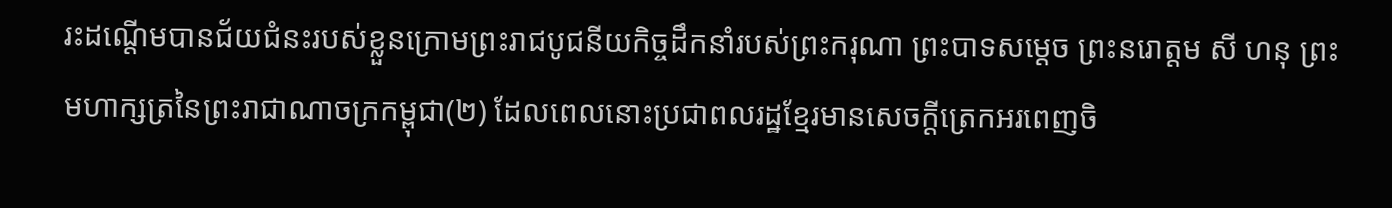រះដណ្ដើមបានជ័យជំនះរបស់ខ្លួនក្រោមព្រះរាជបូជនីយកិច្ចដឹកនាំរបស់ព្រះករុណា ព្រះបាទសម្ដេច ព្រះនរោត្ដម សី ហនុ ព្រះមហាក្សត្រនៃព្រះរាជាណាចក្រកម្ពុជា(២) ដែលពេលនោះប្រជាពលរដ្ឋខ្មែរមានសេចក្ដីត្រេកអរពេញចិ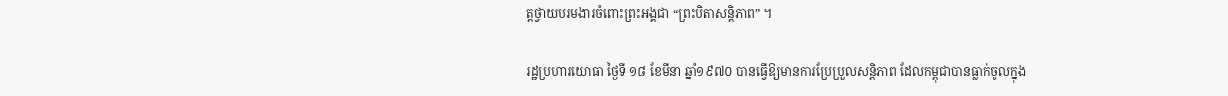ត្តថ្វាយបរមងារចំពោះព្រះអង្គជា “ព្រះបិតាសន្ដិភាព” ។

រដ្ឋប្រហារយោធា ថ្ងៃទី ១៨ ខែមីនា ឆ្នាំ១៩៧០ បានធ្វើឱ្យមានការប្រែប្រួលសន្តិភាព ដែលកម្ពុជាបានធ្លាក់ចូលក្នុង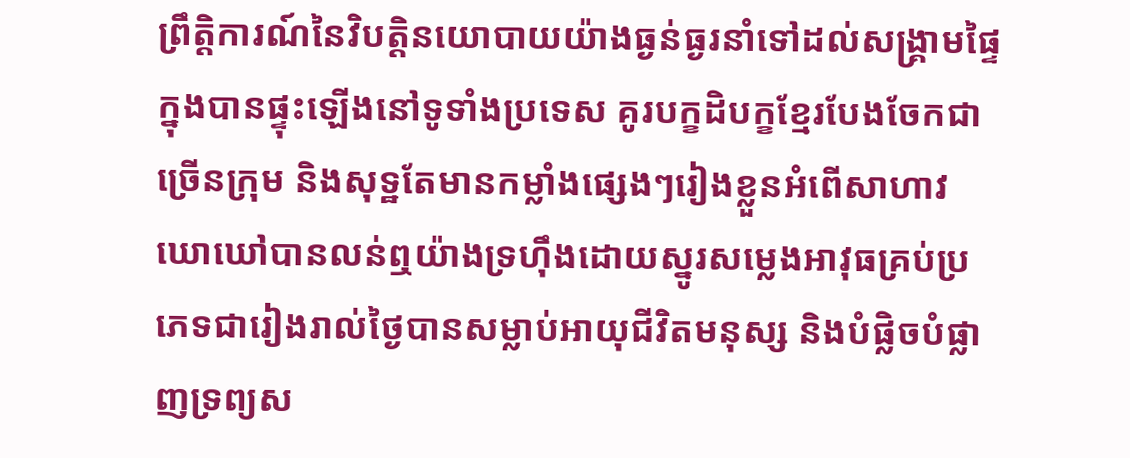ព្រឹត្តិការណ៍នៃវិបត្ដិនយោបាយយ៉ាងធ្ងន់ធ្ងរនាំទៅដល់សង្គ្រាមផ្ទៃក្នុងបានផ្ទុះឡើងនៅទូទាំងប្រទេស គូរបក្ខដិបក្ខខ្មែរបែងចែកជាច្រើនក្រុម និងសុទ្ឋតែមានកម្លាំងផ្សេងៗរៀងខ្លួនអំពើសាហាវឃោឃៅបានលន់ឮយ៉ាងទ្រហ៊ឹងដោយស្នូរសម្លេងអាវុធគ្រប់ប្រភេទជារៀងរាល់ថ្ងៃបានសម្លាប់អាយុជីវិតមនុស្ស និងបំផ្លិចបំផ្លាញទ្រព្យស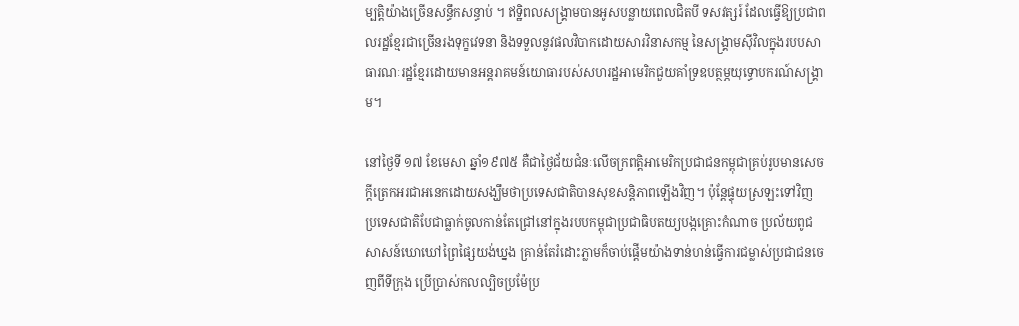ម្បត្តិយ៉ាងច្រើនសន្ធឹកសន្ធាប់ ។ ឥទ្ឋិពលសង្គ្រាមបានអូសបន្លាយពេលជិតបី ទសវត្សរ៍ ដែលធ្វើឱ្យប្រជាពលរដ្ឋខ្មែរជាច្រើនរងទុក្ខវេទនា និងទទួលនូវផលវិបាកដោយសារវិនាសកម្ម នៃសង្គ្រាមស៊ីវិលក្នុងរបបសាធារណៈរដ្ឋខ្មែរដោយមានអន្តរាគមន៍យោធារបស់សហរដ្ឋអាមេរិកជួយគាំទ្រឧបត្ថម្ភយុទ្ធោបករណ៍សង្គ្រាម។

នៅថ្ងៃទី ១៧ ខែមេសា ឆ្នាំ១៩៧៥ គឺជាថ្ងៃជ័យជំនៈលើចក្រពត្តិអាមេរិកប្រជាជនកម្ពុជាគ្រប់រូបមានសេចក្ដីត្រេកអរជាអនេកដោយសង្ឃឹមថាប្រទេសជាតិបានសុខសន្តិភាពឡើងវិញ។ ប៉ុន្តែផ្ទុយស្រឡះទៅវិញ ប្រទេសជាតិបែជាធ្លាក់ចូលកាន់តែជ្រៅនៅក្នុងរបបកម្ពុជាប្រជាធិបតយ្យបង្កគ្រោះកំណាច ប្រល័យពូជសាសន៍ឃោឃៅព្រៃផ្សៃយង់ឃ្នង គ្រាន់តែរំដោះភ្លាមក៏ចាប់ផ្ដើមយ៉ាងទាន់ហន់ធ្វើការជម្លាស់ប្រជាជនចេញពីទីក្រុង ប្រើប្រាស់កលល្បិចប្រម៉ែប្រ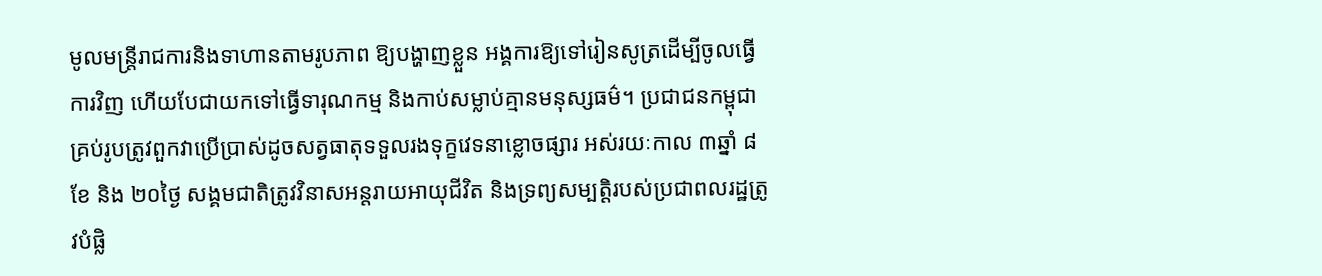មូលមន្ត្រីរាជការនិងទាហានតាមរូបភាព ឱ្យបង្ហាញខ្លួន អង្គការឱ្យទៅរៀនសូត្រដើម្បីចូលធ្វើការវិញ ហើយបែជាយកទៅធ្វើទារុណកម្ម និងកាប់សម្លាប់គ្មានមនុស្សធម៌។ ប្រជាជនកម្ពុជាគ្រប់រូបត្រូវពួកវាប្រើប្រាស់ដូចសត្វធាតុទទួលរងទុក្ខវេទនាខ្លោចផ្សារ អស់រយៈកាល ៣ឆ្នាំ ៨ខែ និង ២០ថ្ងៃ សង្គមជាតិត្រូវវិនាសអន្ដរាយអាយុជីវិត និងទ្រព្យសម្បត្ដិរបស់ប្រជាពលរដ្ឋត្រូវបំផ្លិ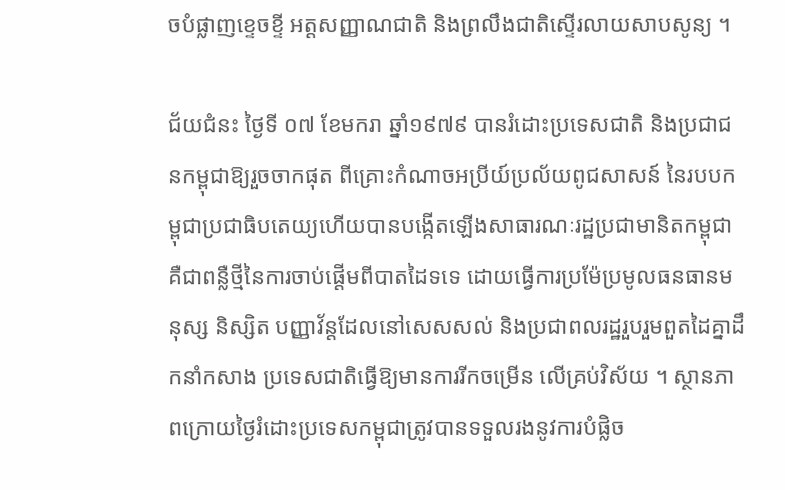ចបំផ្លាញខ្ទេចខ្ទី អត្ដសញ្ញាណជាតិ និងព្រលឹងជាតិស្ទើរលាយសាបសូន្យ ។

ជ័យជំនះ ថ្ងៃទី ០៧ ខែមករា ឆ្នាំ១៩៧៩ បានរំដោះប្រទេសជាតិ និងប្រជាជនកម្ពុជាឱ្យរួចចាកផុត ពីគ្រោះកំណាចអប្រីយ៍ប្រល័យពូជសាសន៍ នៃរបបកម្ពុជាប្រជាធិបតេយ្យហើយបានបង្កើតឡើងសាធារណៈរដ្ឋប្រជាមានិតកម្ពុជា គឺជាពន្លឺថ្មីនៃការចាប់ផ្ដើមពីបាតដៃទទេ ដោយធ្វើការប្រម៉ែប្រមូលធនធានមនុស្ស និស្សិត បញ្ញាវ័ន្តដែលនៅសេសសល់ និងប្រជាពលរដ្ឋរួបរួមពួតដៃគ្នាដឹកនាំកសាង ប្រទេសជាតិធ្វើឱ្យមានការរីកចម្រើន លើគ្រប់វិស័យ ។ ស្ថានភាពក្រោយថ្ងៃរំដោះប្រទេសកម្ពុជាត្រូវបានទទួលរងនូវការបំផ្លិច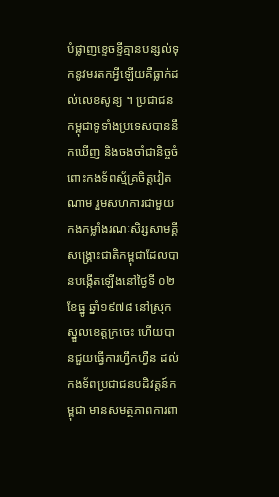បំផ្លាញខ្ទេចខ្ទីគ្មានបន្សល់ទុកនូវមរតកអ្វីឡើយគឺធ្លាក់ដល់លេខសូន្យ ។ ប្រជាជនកម្ពុជាទូទាំងប្រទេសបាននឹកឃើញ និងចងចាំជានិច្ចចំពោះកងទ័ពស្ម័គ្រចិត្តវៀតណាម រួមសហការជាមួយកងកម្លាំងរណៈសិរ្សសាមគ្គីសង្គ្រោះជាតិកម្ពុជាដែលបានបង្កើតឡើងនៅថ្ងៃទី ០២ ខែធ្នូ ឆ្នាំ១៩៧៨ នៅស្រុកស្នួលខេត្តក្រចេះ ហើយបានជួយធ្វើការហ្វឹកហ្វឺន ដល់កងទ័ពប្រជាជនបដិវត្តន៍កម្ពុជា មានសមត្ថភាពការពា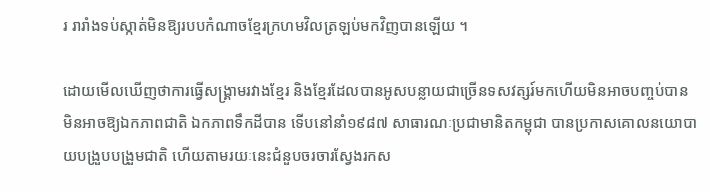រ រារាំងទប់ស្កាត់មិនឱ្យរបបកំណាចខ្មែរក្រហមវិលត្រឡប់មកវិញបានឡើយ ។

ដោយមើលឃើញថាការធ្វើសង្រ្គាមរវាងខ្មែរ និងខ្មែរដែលបានអូសបន្លាយជាច្រើនទសវត្សរ៍មកហើយមិនអាចបញ្ចប់បាន មិនអាចឱ្យឯកភាពជាតិ ឯកភាពទឹកដីបាន ទើបនៅនាំ១៩៨៧ សាធារណៈប្រជាមានិតកម្ពុជា បានប្រកាសគោលនយោបាយបង្រួបបង្រួមជាតិ ហើយតាមរយៈនេះជំនួបចរចារស្វែងរកស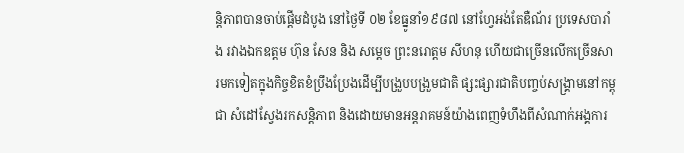ន្ដិភាពបានចាប់ផ្ដើមដំបូង នៅថ្ងៃទី ០២ ខែធ្នូនាំ១៩៨៧ នៅហ្វែអង់តែឌឺណ័រ ប្រទេសបារាំង រវាងឯកឧត្ដម ហ៊ុន សែន និង សម្ដេច ព្រះនរោត្ដម សីហនុ ហើយជាច្រើនលើកច្រើនសារមកទៀតក្នុងកិច្ចខិតខំប្រឹងប្រែងដើម្បីបង្រួបបង្រួមជាតិ ផ្សះផ្សារជាតិបញ្ចប់សង្គ្រាមនៅកម្ពុជា សំដៅស្វែងរកសន្ដិភាព និងដោយមានអន្ដរាគមន៍យ៉ាងពេញទំហឹងពីសំណាក់អង្គការ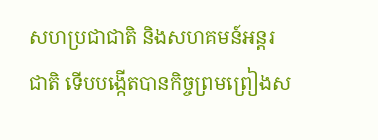សហប្រជាជាតិ និងសហគមន៍អន្ដរជាតិ ទើបបង្កើតបានកិច្ចព្រមព្រៀងស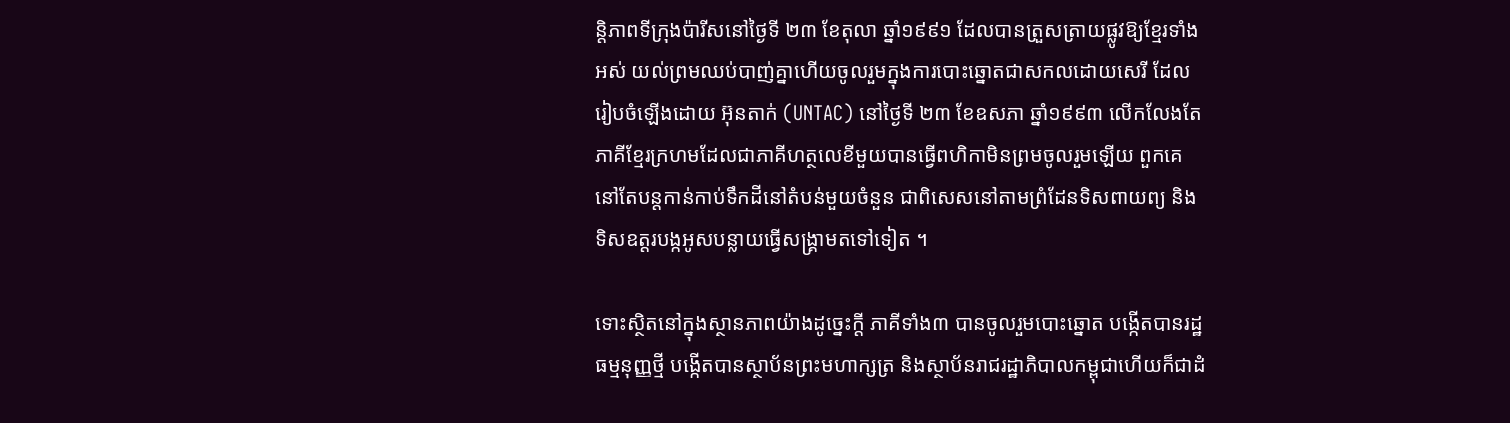ន្តិភាពទីក្រុងប៉ារីសនៅថ្ងៃទី ២៣ ខែតុលា ឆ្នាំ១៩៩១ ដែលបានត្រួសត្រាយផ្លូវឱ្យខ្មែរទាំងអស់ យល់ព្រមឈប់បាញ់គ្នាហើយចូលរួមក្នុងការបោះឆ្នោតជាសកលដោយសេរី ដែលរៀបចំឡើងដោយ អ៊ុនតាក់ (UNTAC) នៅថ្ងៃទី ២៣ ខែឧសភា ឆ្នាំ១៩៩៣ លើកលែងតែភាគីខ្មែរក្រហមដែលជាភាគីហត្ថលេខីមួយបានធ្វើពហិកាមិនព្រមចូលរួមឡើយ ពួកគេនៅតែបន្ដកាន់កាប់ទឹកដីនៅតំបន់មួយចំនួន ជាពិសេសនៅតាមព្រំដែនទិសពាយព្យ និងទិសឧត្ដរបង្កអូសបន្លាយធ្វើសង្គ្រាមតទៅទៀត ។

ទោះស្ថិតនៅក្នុងស្ថានភាពយ៉ាងដូច្នេះក្ដី ភាគីទាំង៣ បានចូលរួមបោះឆ្នោត បង្កើតបានរដ្ឋធម្មនុញ្ញថ្មី បង្កើតបានស្ថាប័នព្រះមហាក្សត្រ និងស្ថាប័នរាជរដ្ឋាភិបាលកម្ពុជាហើយក៏ជាដំ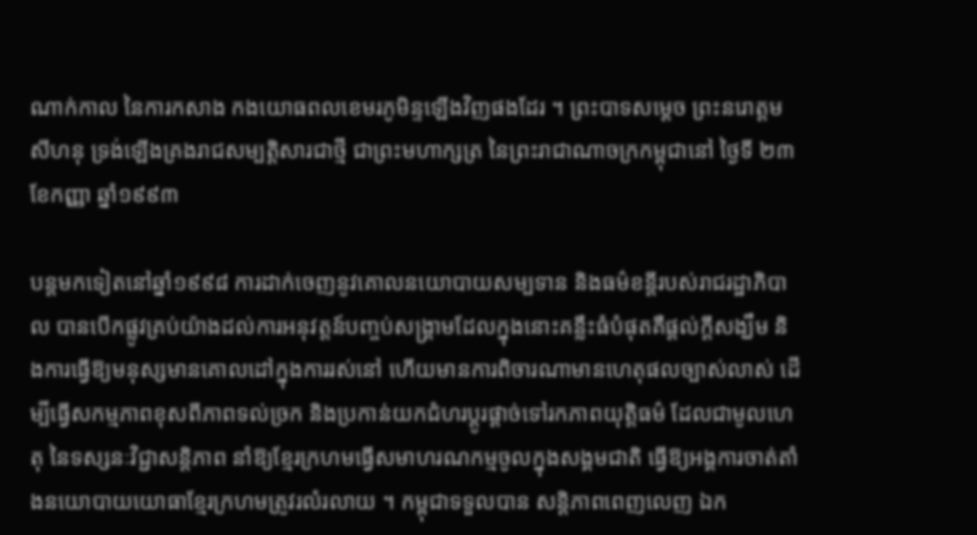ណាក់កាល នៃការកសាង កងយោធពលខេមរភូមិន្ទឡើងវិញផងដែរ ។ ព្រះបាទសម្ដេច ព្រះនរោត្ដម សីហនុ ទ្រង់ឡើងគ្រងរាជសម្បត្ដិសារជាថ្មី ជាព្រះមហាក្សត្រ នៃព្រះរាជាណាចក្រកម្ពុជានៅ ថ្ងៃទី ២៣ ខែកញ្ញា ឆ្នាំ១៩៩៣

បន្តមកទៀតនៅឆ្នាំ១៩៩៨ ការដាក់ចេញនូវគោលនយោបាយសម្បទាន និងធម៌ខន្តីរបស់រាជរដ្ឋាភិបាល បានបើកផ្លូវគ្រប់យ៉ាងដល់ការអនុវត្តន៍បញ្ចប់សង្គ្រាមដែលក្នុងនោះគន្លឹះធំបំផុតគឺផ្ដល់ក្ដីសង្ឃឹម និងការធ្វើឱ្យមនុស្សមានគោលដៅក្នុងការរស់នៅ ហើយមានការពិចារណាមានហេតុផលច្បាស់លាស់ ដើម្បីធ្វើសកម្មភាពខុសពីភាពទល់ច្រក និងប្រកាន់យកជំហរប្ដូរផ្ដាច់ទៅរកភាពយុត្តិធម៌ ដែលជាមូលហេតុ នៃទស្សនៈវិជ្ជាសន្តិភាព នាំឱ្យខ្មែរក្រហមធ្វើសមាហរណកម្មចូលក្នុងសង្គមជាតិ ធ្វើឱ្យអង្គការចាត់តាំងនយោបាយយោធាខ្មែរក្រហមត្រូវរលំរលាយ ។ កម្ពុជាទទួលបាន សន្តិភាពពេញលេញ ឯក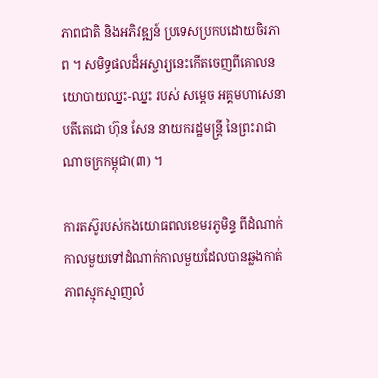ភាពជាតិ និងអភិវឌ្ឍន៍ ប្រទេសប្រកបដោយចិរភាព ។ សមិទ្ធផលដ៏អស្ចារ្យនេះកើតចេញពីគោលនយោបាយឈ្នះ-ឈ្នះ របស់ សម្ដេច អគ្គមហាសេនាបតីតេជោ ហ៊ុន សែន នាយករដ្ឋមន្រ្តី នៃព្រះរាជាណាចក្រកម្ពុជា(៣) ។

ការតស៊ូរបស់កងយោធពលខេមរភូមិន្ទ ពីដំណាក់កាលមួយទៅដំណាក់កាលមួយដែលបានឆ្លងកាត់ភាពស្មុកស្មាញលំ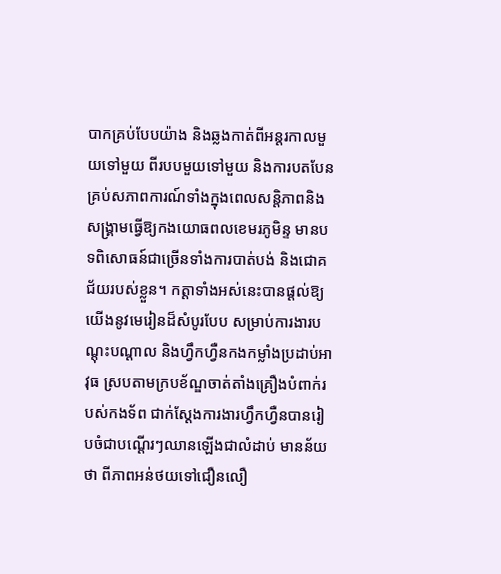បាកគ្រប់បែបយ៉ាង និងឆ្លងកាត់ពីអន្តរកាលមួយទៅមួយ ពីរបបមួយទៅមួយ និងការបតបែនគ្រប់សភាពការណ៍ទាំងក្នុងពេលសន្តិភាពនិងសង្រ្គាមធ្វើឱ្យកងយោធពលខេមរភូមិន្ទ មានបទពិសោធន៍ជាច្រើនទាំងការបាត់បង់ និងជោគជ័យរបស់ខ្លួន។ កត្តាទាំងអស់នេះបានផ្ដល់ឱ្យយើងនូវមេរៀនដ៏សំបូរបែប សម្រាប់ការងារបណ្ដុះបណ្ដាល និងហ្វឹកហ្វឺនកងកម្លាំងប្រដាប់អាវុធ ស្របតាមក្របខ័ណ្ឌចាត់តាំងគ្រឿងបំពាក់របស់កងទ័ព ជាក់ស្ដែងការងារហ្វឹកហ្វឺនបានរៀបចំជាបណ្ដើរៗឈានឡើងជាលំដាប់ មានន័យថា ពីភាពអន់ថយទៅជឿនលឿ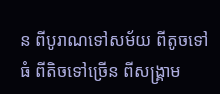ន ពីបូរាណទៅសម័យ ពីតូចទៅធំ ពីតិចទៅច្រើន ពីសង្រ្គាម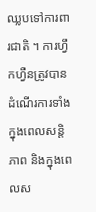ឈ្លបទៅការពារជាតិ ។ ការហ្វឹកហ្វឺនត្រូវបានដំណើរការទាំងក្នុងពេលសន្តិភាព និងក្នុងពេលស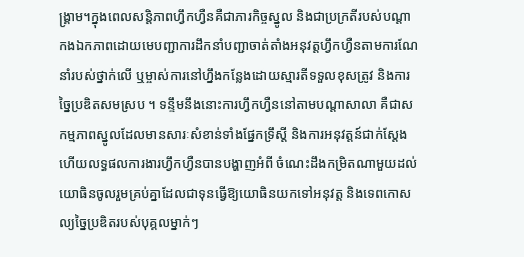ង្រ្គាម។ក្នុងពេលសន្តិភាពហ្វឹកហ្វឺនគឺជាភារកិច្ចស្នូល និងជាប្រក្រតីរបស់បណ្ដាកងឯកភាពដោយមេបញ្ជាការដឹកនាំបញ្ជាចាត់តាំងអនុវត្តហ្វឹកហ្វឺនតាមការណែនាំរបស់ថ្នាក់លើ ឬម្ចាស់ការនៅហ្នឹងកន្លែងដោយស្មារតីទទួលខុសត្រូវ និងការច្នៃប្រឌិតសមស្រប ។ ទន្ទឹមនឹងនោះការហ្វឹកហ្វឺននៅតាមបណ្ដាសាលា គឺជាសកម្មភាពស្នូលដែលមានសារៈសំខាន់ទាំងផ្នែកទ្រឹស្ដី និងការអនុវត្តន៍ជាក់ស្ដែង ហើយលទ្ធផលការងារហ្វឹកហ្វឺនបានបង្ហាញអំពី ចំណេះដឹងកម្រិតណាមួយដល់យោធិនចូលរួមគ្រប់គ្នាដែលជាទុនធ្វើឱ្យយោធិនយកទៅអនុវត្ត និងទេពកោសល្យច្នៃប្រឌិតរបស់បុគ្គលម្នាក់ៗ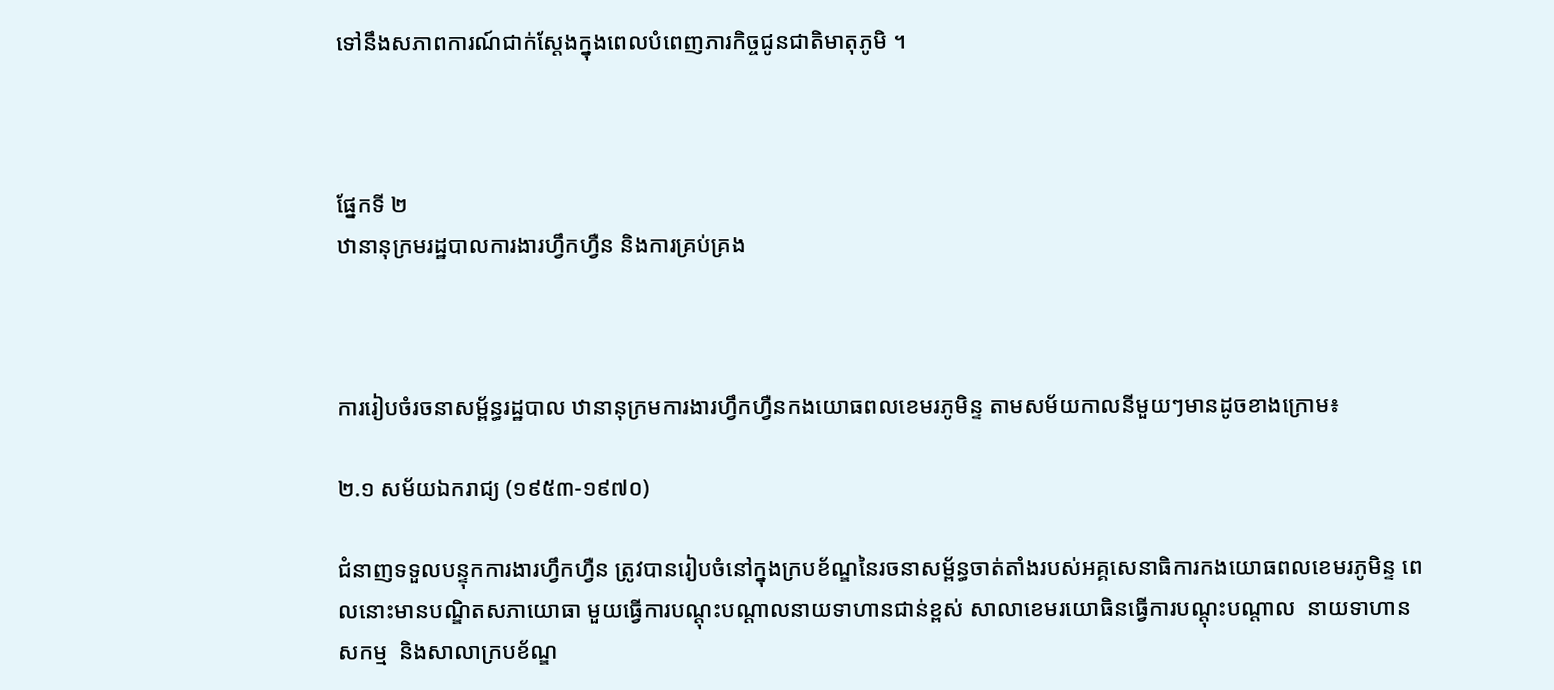ទៅនឹងសភាពការណ៍ជាក់ស្ដែងក្នុងពេលបំពេញភារកិច្ចជូនជាតិមាតុភូមិ ។



ផ្នែកទី ២
ឋានានុក្រមរដ្ឋបាលការងារហ្វឹកហ្វឺន និងការគ្រប់គ្រង



ការរៀបចំរចនាសម្ព័ន្ធរដ្ឋបាល ឋានានុក្រមការងារហ្វឹកហ្វឺនកងយោធពលខេមរភូមិន្ទ តាមសម័យកាលនីមួយៗមានដូចខាងក្រោម៖

២.១ សម័យឯករាជ្យ (១៩៥៣-១៩៧០)

ជំនាញទទួលបន្ទុកការងារហ្វឹកហ្វឺន ត្រូវបានរៀបចំនៅក្នុងក្របខ័ណ្ឌនៃរចនាសម្ព័ន្ធចាត់តាំងរបស់អគ្គសេនាធិការកងយោធពលខេមរភូមិន្ទ ពេលនោះមានបណ្ឌិតសភាយោធា មួយធ្វើការបណ្ដុះបណ្ដាលនាយទាហានជាន់ខ្ពស់ សាលាខេមរយោធិនធ្វើការបណ្ដុះបណ្ដាល  នាយទាហានសកម្ម  និងសាលាក្របខ័ណ្ឌ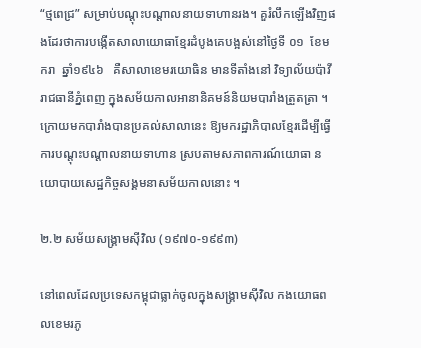“ថ្មពេជ្រ” សម្រាប់បណ្ដុះបណ្ដាលនាយទាហានរង។ គួរំលឹកឡើងវិញផងដែរថាការបង្កើតសាលាយោធាខ្មែរដំបូងគេបង្អស់នៅថ្ងៃទី ០១  ខែមករា  ឆ្នាំ១៩៤៦   គឺសាលាខេមរយោធិន មានទីតាំងនៅ វិទ្យាល័យប៉ាវី រាជធានីភ្នំពេញ ក្នុងសម័យកាលអានានិគមន៍និយមបារាំងត្រួតត្រា ។  ក្រោយមកបារាំងបានប្រគល់សាលានេះ ឱ្យមករដ្ឋាភិបាលខ្មែរដើម្បីធ្វើការបណ្ដុះបណ្ដាលនាយទាហាន ស្របតាមសភាពការណ៍យោធា នយោបាយសេដ្ឋកិច្ចសង្គមនាសម័យកាលនោះ ។

២.២ សម័យសង្គ្រាមស៊ីវិល (១៩៧០-១៩៩៣)

នៅពេលដែលប្រទេសកម្ពុជាធ្លាក់ចូលក្នុងសង្គ្រាមស៊ីវិល កងយោធពលខេមរភូ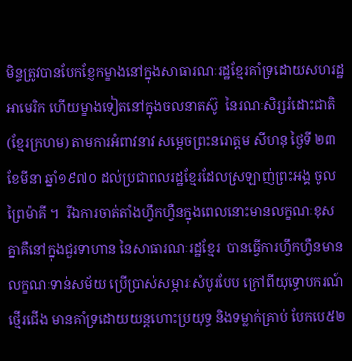មិន្ទត្រូវបានបែកខ្ញែកម្ខាងនៅក្នុងសាធារណៈរដ្ឋខ្មែរគាំទ្រដោយសហរដ្ឋអាមេរិក ហើយម្ខាងទៀតនៅក្នុងចលនាតស៊ូ  នៃរណៈសិរ្សរំដោះជាតិ (ខ្មែរក្រហម) តាមការអំពាវនាវ សម្ដេចព្រះនរោត្តម សីហនុ ថ្ងៃទី ២៣  ខែមីនា ឆ្នាំ១៩៧០ ដល់ប្រជាពលរដ្ឋខ្មែរដែលស្រឡាញ់ព្រះអង្គ ចូលព្រៃម៉ាគី ។  រីឯការចាត់តាំងហ្វឹកហ្វឺនក្នុងពេលនោះមានលក្ខណៈខុសគ្នាគឺនៅក្នុងជួរទាហាន នៃសាធារណៈរដ្ឋខ្មែរ  បានធ្វើការហ្វឹកហ្វឺនមានលក្ខណៈទាន់សម័យ ប្រើប្រាស់សម្ភារៈសំបូរបែប ក្រៅពីយុទ្ធោបករណ៍ថ្មើរជើង មានគាំទ្រដោយយន្តហោះប្រយុទ្ធ និងទម្លាក់គ្រាប់ បែកបេ៥២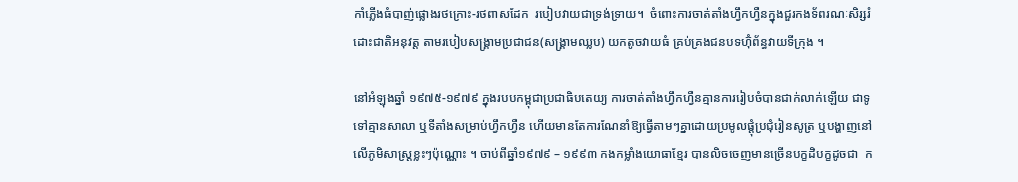កាំភ្លើងធំបាញ់ផ្លោងរថក្រោះ-រថពាសដែក  របៀបវាយជាទ្រង់ទ្រាយ។  ចំពោះការចាត់តាំងហ្វឹកហ្វឺនក្នុងជួរកងទ័ពរណៈសិរ្សរំដោះជាតិអនុវត្ត តាមរបៀបសង្គ្រាមប្រជាជន(សង្គ្រាមឈ្លប) យកតូចវាយធំ គ្រប់គ្រងជនបទហ៊ុំព័ន្ធវាយទីក្រុង ។

នៅអំឡុងឆ្នាំ ១៩៧៥-១៩៧៩ ក្នុងរបបកម្ពុជាប្រជាធិបតេយ្យ ការចាត់តាំងហ្វឹកហ្វឺនគ្មានការរៀបចំបានជាក់លាក់ឡើយ ជាទូទៅគ្មានសាលា ឬទីតាំងសម្រាប់ហ្វឹកហ្វឺន ហើយមានតែការណែនាំឱ្យធ្វើតាមៗគ្នាដោយប្រមូលផ្ដុំប្រជុំរៀនសូត្រ ឬបង្ហាញនៅលើភូមិសាស្រ្តខ្លះៗប៉ុណ្ណោះ ។ ចាប់ពីឆ្នាំ១៩៧៩ – ១៩៩៣ កងកម្លាំងយោធាខ្មែរ បានលិចចេញមានច្រើនបក្ខដិបក្ខដូចជា  ក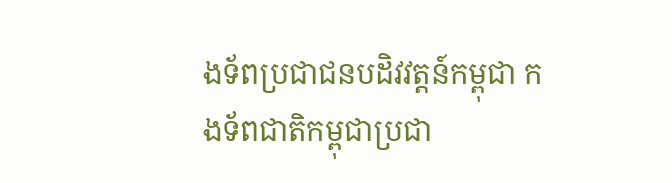ងទ័ពប្រជាជនបដិវវត្តន៍កម្ពុជា កងទ័ពជាតិកម្ពុជាប្រជា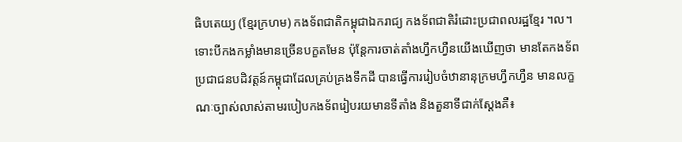ធិបតេយ្យ (ខ្មែរក្រហម) កងទ័ពជាតិកម្ពុជាឯករាជ្យ កងទ័ពជាតិរំដោះប្រជាពលរដ្ឋខ្មែរ ។ល។ ទោះបីកងកម្លាំងមានច្រើនបក្ខតមែន ប៉ុន្តែការចាត់តាំងហ្វឹកហ្វឺនយើងឃើញថា មានតែកងទ័ពប្រជាជនបដិវត្តន៍កម្ពុជាដែលគ្រប់គ្រងទឹកដី បានធ្វើការរៀបចំឋានានុក្រមហ្វឹកហ្វឺន មានលក្ខណៈច្បាស់លាស់តាមរបៀបកងទ័ពរៀបរយមានទីតាំង និងតួនាទីជាក់ស្ដែងគឺ៖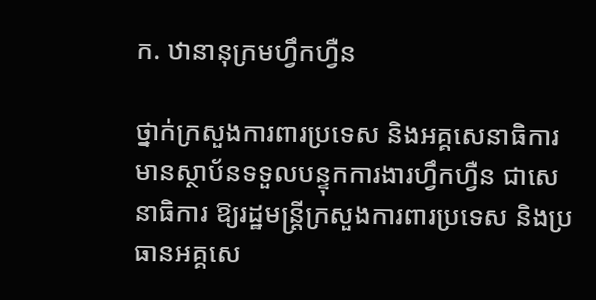ក. ឋានានុក្រមហ្វឹកហ្វឺន

ថ្នាក់ក្រសួងការពារប្រទេស និងអគ្គសេនាធិការ មានស្ថាប័នទទួលបន្ទុកការងារហ្វឹកហ្វឺន ជាសេនាធិការ ឱ្យរដ្ឋមន្ត្រីក្រសួងការពារប្រទេស និងប្រធានអគ្គសេ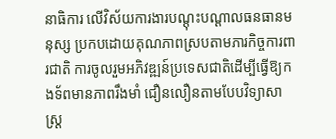នាធិការ លើវិស័យការងារបណ្ដុះបណ្ដាលធនធានមនុស្ស ប្រកបដោយគុណភាពស្របតាមភារកិច្ចការពារជាតិ ការចូលរួមអភិវឌ្ឍន៍ប្រទេសជាតិដើម្បីធ្វើឱ្យកងទ័ពមានភាពរឹងមាំ ជឿនលឿនតាមបែបវិទ្យាសាស្ត្រ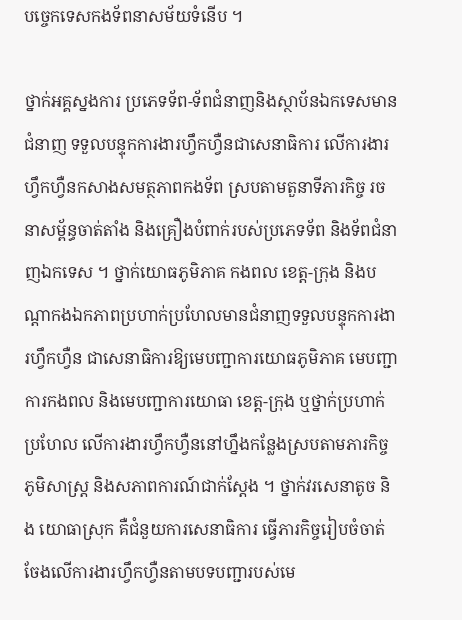បច្ចេកទេសកងទ័ពនាសម័យទំនើប ។

ថ្នាក់អគ្គស្នងការ ប្រភេទទ័ព-ទ័ពជំនាញនិងស្ថាប័នឯកទេសមានជំនាញ ទទួលបន្ទុកការងារហ្វឹកហ្វឺនជាសេនាធិការ លើការងារហ្វឹកហ្វឺនកសាងសមត្ថភាពកងទ័ព ស្របតាមតួនាទីភារកិច្ច រចនាសម្ព័ន្ធចាត់តាំង និងគ្រឿងបំពាក់របស់ប្រភេទទ័ព និងទ័ពជំនាញឯកទេស ។ ថ្នាក់យោធភូមិភាគ កងពល ខេត្ត-ក្រុង និងបណ្ដាកងឯកភាពប្រហាក់ប្រហែលមានជំនាញទទួលបន្ទុកការងារហ្វឹកហ្វឺន ជាសេនាធិការឱ្យមេបញ្ជាការយោធភូមិភាគ មេបញ្ជាការកងពល និងមេបញ្ជាការយោធា ខេត្ត-ក្រុង ឬថ្នាក់ប្រហាក់ប្រហែល លើការងារហ្វឹកហ្វឺននៅហ្នឹងកន្លែងស្របតាមភារកិច្ច ភូមិសាស្ត្រ និងសភាពការណ៍ជាក់ស្តែង ។ ថ្នាក់វរសេនាតូច និង យោធាស្រុក គឺជំនួយការសេនាធិការ ធ្វើភារកិច្ចរៀបចំចាត់ចែងលើការងារហ្វឹកហ្វឺនតាមបទបញ្ជារបស់មេ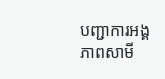បញ្ជាការអង្គភាពសាមី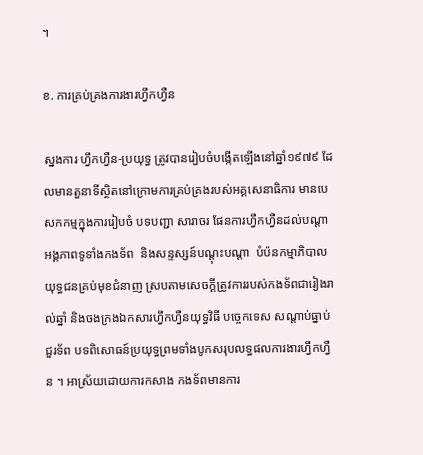។

ខ. ការគ្រប់គ្រងការងារហ្វឹកហ្វឺន

ស្នងការ ហ្វឹកហ្វឺន-ប្រយុទ្ធ ត្រូវបានរៀបចំបង្កើតឡើងនៅឆ្នាំ១៩៧៩ ដែលមានតួនាទីស្ថិតនៅក្រោមការគ្រប់គ្រងរបស់អគ្គសេនាធិការ មានបេសកកម្មក្នុងការរៀបចំ បទបញ្ជា សារាចរ ផែនការហ្វឹកហ្វឺនដល់បណ្ដាអង្គភាពទូទាំងកងទ័ព  និងសន្ទស្សន៍បណ្ដុះបណ្ដា  បំប៉នកម្មាភិបាលយុទ្ធជនគ្រប់មុខជំនាញ ស្របតាមសេចក្ដីត្រូវការរបស់កងទ័ពជារៀងរាល់ឆ្នាំ និងចងក្រងឯកសារហ្វឹកហ្វឺនយុទ្ធវិធី បច្ចេកទេស សណ្ដាប់ធ្នាប់ជួរទ័ព បទពិសោធន៍ប្រយុទ្ធព្រមទាំងបូកសរុបលទ្ធផលការងារហ្វឹកហ្វឺន ។ អាស្រ័យដោយការកសាង កងទ័ពមានការ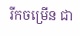រីកចម្រើន ជា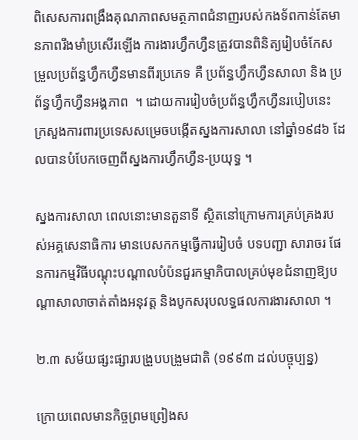ពិសេសការពង្រឹងគុណភាពសមត្ថភាពជំនាញរបស់កងទ័ពកាន់តែមានភាពរឹងមាំប្រសើរឡើង ការងារហ្វឹកហ្វឺនត្រូវបានពិនិត្យរៀបចំកែសម្រួលប្រព័ន្ធហ្វឹកហ្វឺនមានពីរប្រភេទ គឺ ប្រព័ន្ធហ្វឹកហ្វឺនសាលា និង ប្រព័ន្ធហ្វឹកហ្វឺនអង្គភាព  ។ ដោយការរៀបចំប្រព័ន្ធហ្វឹកហ្វឺនរបៀបនេះ ក្រសួងការពារប្រទេសសម្រេចបង្កើតស្នងការសាលា នៅឆ្នាំ១៩៨៦ ដែលបានបំបែកចេញពីស្នងការហ្វឹកហ្វឺន-ប្រយុទ្ធ ។

ស្នងការសាលា ពេលនោះមានតួនាទី ស្ថិតនៅក្រោមការគ្រប់គ្រងរបស់អគ្គសេនាធិការ មានបេសកកម្មធ្វើការរៀបចំ បទបញ្ជា សារាចរ ផែនការកម្មវិធីបណ្ដុះបណ្ដាលបំប៉នជួរកម្មាភិបាលគ្រប់មុខជំនាញឱ្យបណ្ដាសាលាចាត់តាំងអនុវត្ត និងបូកសរុបលទ្ធផលការងារសាលា ។

២.៣ សម័យផ្សះផ្សារបង្រួបបង្រួមជាតិ (១៩៩៣ ដល់បច្ចុប្បន្ន)

ក្រោយពេលមានកិច្ចព្រមព្រៀងស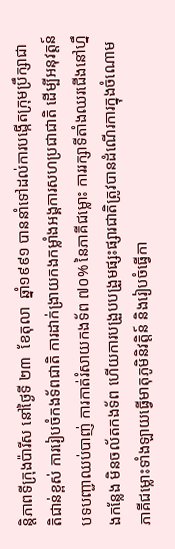ន្តិភាពទីក្រុងប៉ារីស នៅថ្ងៃទី ២៣  ខែតុលា  ឆ្នាំ១៩៩១ បាននាំទៅដល់ការបង្កើតក្រុមប្រឹក្សាជាតិជាន់ខ្ពស់ ការរៀបចំកងទ័ពជាតិ ការដាក់ង្រាយកងកម្លាំងអង្គការសហប្រជាជាតិ ដើម្បីអនុវត្តន៍បទបញ្ជាឈប់បាញ់ ការកាត់រំសាយកងទ័ព ៧០% នៃភាគីជម្លោះ ការរក្សាទីតាំងឈរជើងនៅហ្នឹងកន្លែង មិនចល័តកងទ័ព ហើយការបង្រួបបង្រួមផ្សះផ្សារជាតិត្រូវបានដំណើរការក្នុងចំណោមភាគីជម្លោះទាំងឡាយធ្វើមាតុភូមិនិវត្តិន៍ និងរៀបចំធ្វើកា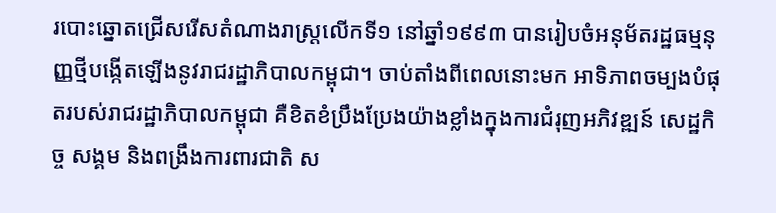របោះឆ្នោតជ្រើសរើសតំណាងរាស្រ្តលើកទី១ នៅឆ្នាំ១៩៩៣ បានរៀបចំអនុម័តរដ្ឋធម្មនុញ្ញថ្មីបង្កើតឡើងនូវរាជរដ្ឋាភិបាលកម្ពុជា។ ចាប់តាំងពីពេលនោះមក អាទិភាពចម្បងបំផុតរបស់រាជរដ្ឋាភិបាលកម្ពុជា គឺខិតខំប្រឹងប្រែងយ៉ាងខ្លាំងក្នុងការជំរុញអភិវឌ្ឍន៍ សេដ្ឋកិច្ច សង្គម និងពង្រឹងការពារជាតិ ស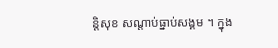ន្តិសុខ សណ្ដាប់ធ្នាប់សង្គម ។ ក្នុង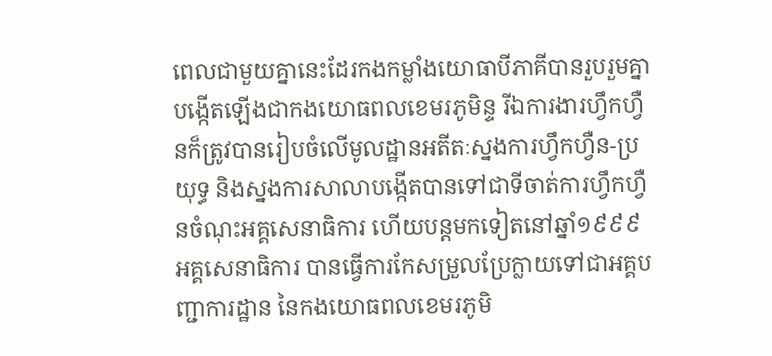ពេលជាមួយគ្នានេះដែរកងកម្លាំងយោធាបីភាគីបានរួបរួមគ្នាបង្កើតឡើងជាកងយោធពលខេមរភូមិន្ទ រីឯការងារហ្វឹកហ្វឺនក៏ត្រូវបានរៀបចំលើមូលដ្ឋានអតីតៈស្នងការហ្វឹកហ្វឺន-ប្រយុទ្ធ និងស្នងការសាលាបង្កើតបានទៅជាទីចាត់ការហ្វឹកហ្វឺនចំណុះអគ្គសេនាធិការ ហើយបន្តមកទៀតនៅឆ្នាំ១៩៩៩ អគ្គសេនាធិការ បានធ្វើការកែសម្រួលប្រែក្លាយទៅជាអគ្គបញ្ជាការដ្ឋាន នៃកងយោធពលខេមរភូមិ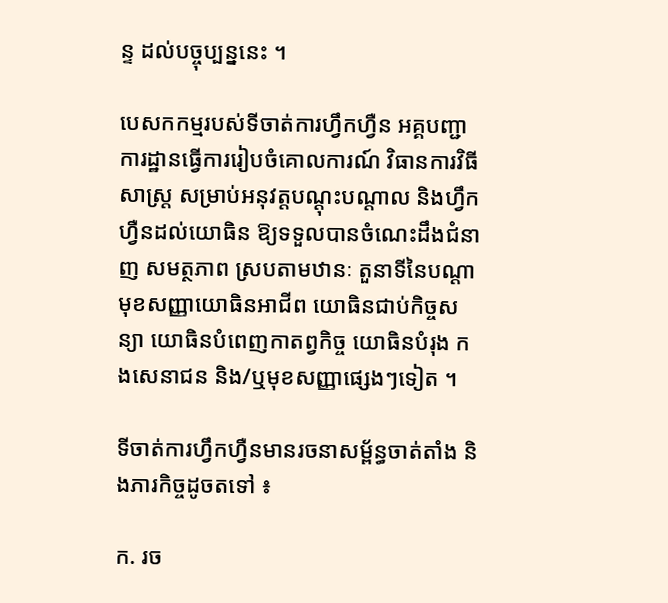ន្ទ ដល់បច្ចុប្បន្ននេះ ។

បេសកកម្មរបស់ទីចាត់ការហ្វឹកហ្វឺន អគ្គបញ្ជាការដ្ឋានធ្វើការរៀបចំគោលការណ៍ វិធានការវិធីសាស្ត្រ សម្រាប់អនុវត្តបណ្ដុះបណ្ដាល និងហ្វឹកហ្វឺនដល់យោធិន ឱ្យទទួលបានចំណេះដឹងជំនាញ សមត្ថភាព ស្របតាមឋានៈ តួនាទីនៃបណ្ដាមុខសញ្ញាយោធិនអាជីព យោធិនជាប់កិច្ចសន្យា យោធិនបំពេញកាតព្វកិច្ច យោធិនបំរុង កងសេនាជន និង/ឬមុខសញ្ញាផ្សេងៗទៀត ។

ទីចាត់ការហ្វឹកហ្វឺនមានរចនាសម្ព័ន្ធចាត់តាំង និងភារកិច្ចដូចតទៅ ៖

ក. រច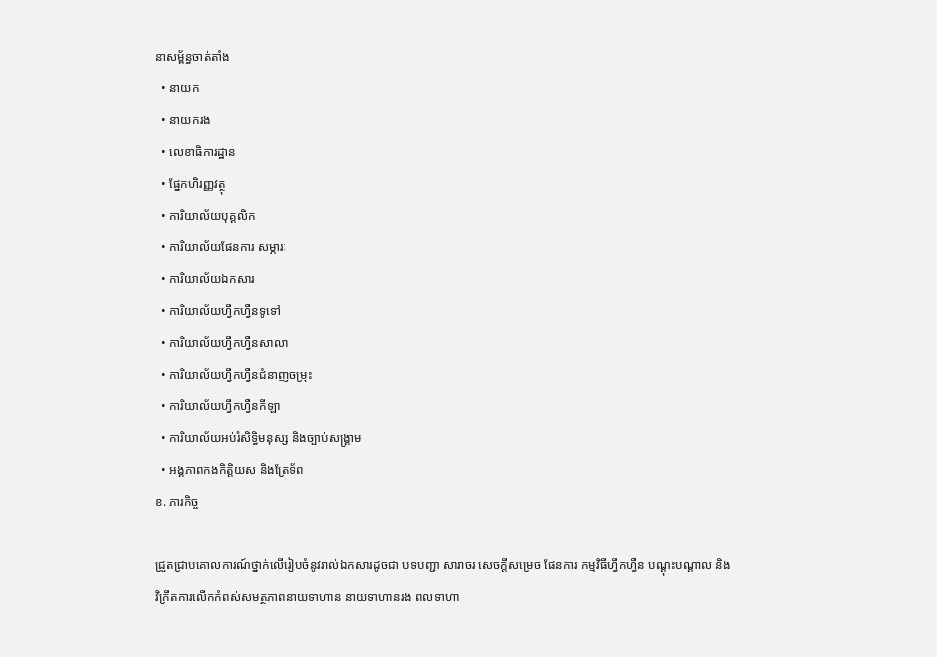នាសម្ព័ន្ធចាត់តាំង
  • នាយក
  • នាយករង
  • លេខាធិការដ្ឋាន
  • ផ្នែកហិរញ្ញវត្ថុ
  • ការិយាល័យបុគ្គលិក
  • ការិយាល័យផែនការ សម្ភារៈ
  • ការិយាល័យឯកសារ
  • ការិយាល័យហ្វឹកហ្វឺនទូទៅ
  • ការិយាល័យហ្វឹកហ្វឺនសាលា
  • ការិយាល័យហ្វឹកហ្វឺនជំនាញចម្រុះ
  • ការិយាល័យហ្វឹកហ្វឺនកីឡា
  • ការិយាល័យអប់រំសិទ្ធិមនុស្ស និងច្បាប់សង្គ្រាម
  • អង្គភាពកងកិត្តិយស និងត្រែទ័ព
ខ. ភារកិច្ច

ជ្រួតជ្រាបគោលការណ៍ថ្នាក់លើរៀបចំនូវរាល់ឯកសារដូចជា បទបញ្ជា សារាចរ សេចក្ដីសម្រេច ផែនការ កម្មវិធីហ្វឹកហ្វឺន បណ្ដុះបណ្ដាល និងវិក្រឹតការលើកកំពស់សមត្ថភាពនាយទាហាន នាយទាហានរង ពលទាហា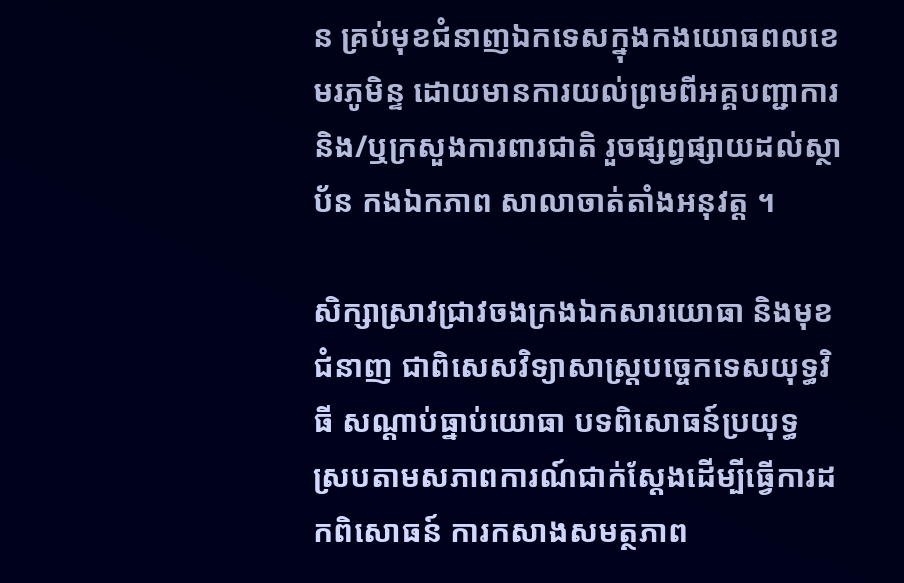ន គ្រប់មុខជំនាញឯកទេសក្នុងកងយោធពលខេមរភូមិន្ទ ដោយមានការយល់ព្រមពីអគ្គបញ្ជាការ និង/ឬក្រសួងការពារជាតិ រួចផ្សព្វផ្សាយដល់ស្ថាប័ន កងឯកភាព សាលាចាត់តាំងអនុវត្ត ។

សិក្សាស្រាវជ្រាវចងក្រងឯកសារយោធា និងមុខជំនាញ ជាពិសេសវិទ្យាសាស្រ្តបច្ចេកទេសយុទ្ធវិធី សណ្ដាប់ធ្នាប់យោធា បទពិសោធន៍ប្រយុទ្ធ ស្របតាមសភាពការណ៍ជាក់ស្ដែងដើម្បីធ្វើការដកពិសោធន៍ ការកសាងសមត្ថភាព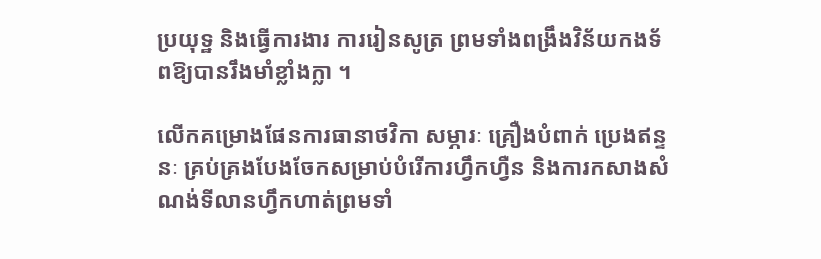ប្រយុទ្ឋ និងធ្វើការងារ ការរៀនសូត្រ ព្រមទាំងពង្រឹងវិន័យកងទ័ពឱ្យបានរឹងមាំខ្លាំងក្លា ។

លើកគម្រោងផែនការធានាថវិកា សម្ភារៈ គ្រឿងបំពាក់ ប្រេងឥន្ទនៈ គ្រប់គ្រងបែងចែកសម្រាប់បំរើការហ្វឹកហ្វឺន និងការកសាងសំណង់ទីលានហ្វឹកហាត់ព្រមទាំ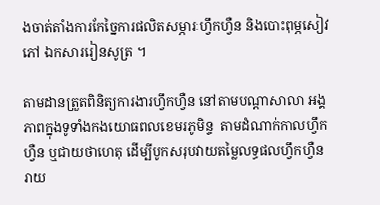ងចាត់តាំងការកែច្នៃការផលិតសម្ភារៈហ្វឹកហ្វឺន និងបោះពុម្ភសៀវភៅ ឯកសាររៀនសូត្រ ។

តាមដានត្រួតពិនិត្យការងារហ្វឹកហ្វឺន នៅតាមបណ្ដាសាលា អង្គភាពក្នុងទូទាំងកងយោធពលខេមរភូមិន្ទ  តាមដំណាក់កាលហ្វឹកហ្វឺន ឬជាយថាហេតុ ដើម្បីបូកសរុបវាយតម្លៃលទ្ធផលហ្វឹកហ្វឺន រាយ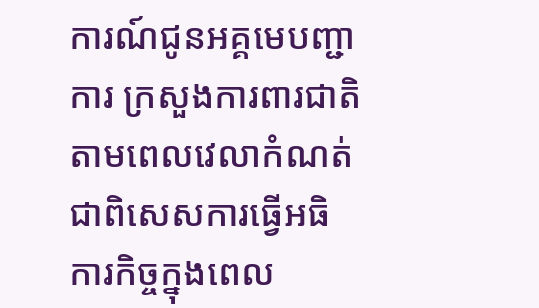ការណ៍ជូនអគ្គមេបញ្ជាការ ក្រសួងការពារជាតិ តាមពេលវេលាកំណត់ ជាពិសេសការធ្វើអធិការកិច្ចក្នុងពេល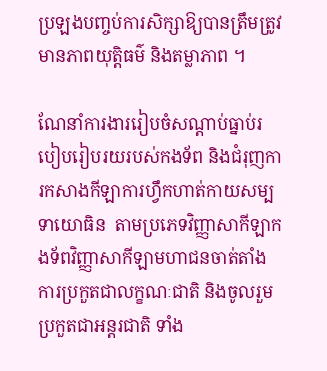ប្រឡងបញ្ចប់ការសិក្សាឱ្យបានត្រឹមត្រូវមានភាពយុត្តិធម៌ និងតម្លាភាព ។

ណែនាំការងាររៀបចំសណ្ដាប់ធ្នាប់របៀបរៀបរយរបស់កងទ័ព និងជំរុញការកសាងកីឡាការហ្វឹកហាត់កាយសម្បទាយោធិន  តាមប្រភេទវិញ្ញាសាកីឡាកងទ័ពវិញ្ញាសាកីឡាមហាជនចាត់តាំងការប្រកួតជាលក្ខណៈជាតិ និងចូលរួមប្រកួតជាអន្តរជាតិ ទាំង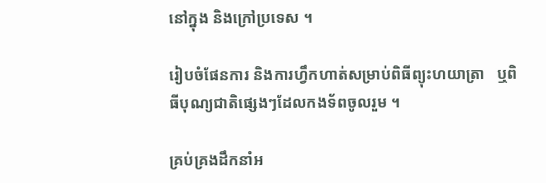នៅក្នុង និងក្រៅប្រទេស ។

រៀបចំផែនការ និងការហ្វឹកហាត់សម្រាប់ពិធីព្យុះហយាត្រា   ឬពិធីបុណ្យជាតិផ្សេងៗដែលកងទ័ពចូលរួម ។

គ្រប់គ្រងដឹកនាំអ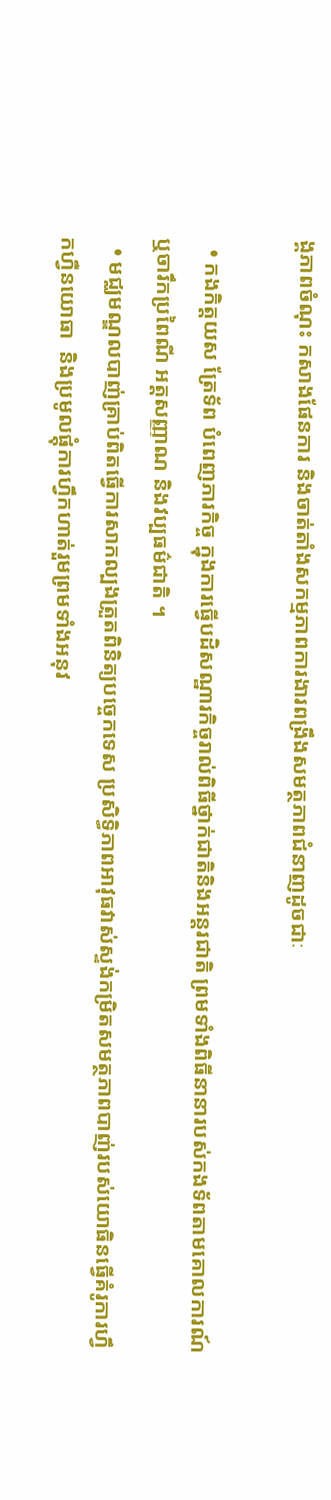ង្គភាពចំណុះ កសាងផែនការ និងចាត់តាំងសកម្មភាពការងារពង្រឹងសមត្ថភាពជំនាញដូចជាៈ

  • កងកិត្តយស ត្រែទ័ព បំពេញភារកិច្ច ក្នុងការធ្វើបដិសណ្ឋារកិច្ចរាល់ពិធីថ្នាក់ជាតិនិងអន្តរជាតិ ព្រមទាំងពិធីនានារបស់កងទ័ពតាមគោលការណ៍ ឬចារឹកប្រពៃណី អត្តសញ្ញាណ និងវប្បធម៌ជាតិ ។
  • មជ្ឈមណ្ឌលបាញ់គ្រាប់ពិតធ្វើការសាកល្បងត្រួតពិនិត្យបច្ចេកទេស ប្រសិទ្ធិភាពអាវុធវាស់ស្ទង់កម្រិតសមត្ថភាពបាញ់របស់យោធិនធ្វើគំរូការហ្វឹកហ្វឺនយោធា  និងប្រមូលផ្ដុំការហ្វឹកហាត់រួមព្រមទាំងអនុវ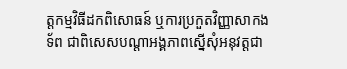ត្តកម្មវិធីដកពិសោធន៍ ឬការប្រកួតវិញ្ញាសាកងទ័ព ជាពិសេសបណ្ដាអង្គភាពស្នើសុំអនុវត្តជា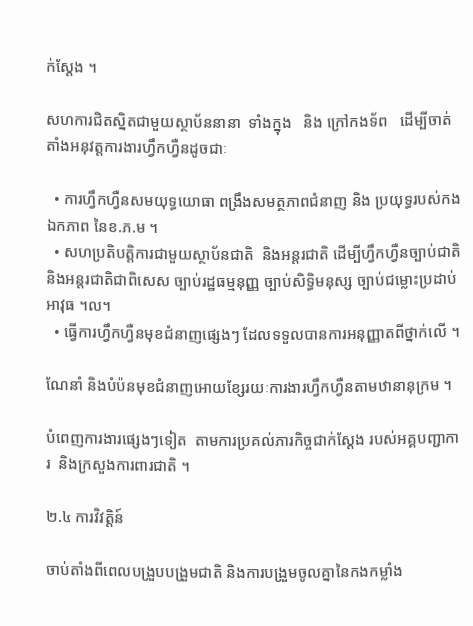ក់ស្ដែង ។

សហការជិតស្និតជាមួយស្ថាប័ននានា  ទាំងក្នុង   និង ក្រៅកងទ័ព   ដើម្បីចាត់តាំងអនុវត្តការងារហ្វឹកហ្វឺនដូចជាៈ

  • ការហ្វឹកហ្វឺនសមយុទ្ធយោធា ពង្រឹងសមត្ថភាពជំនាញ និង ប្រយុទ្ធរបស់កងឯកភាព នៃខ.ភ.ម ។
  • សហប្រតិបត្តិការជាមួយស្ថាប័នជាតិ  និងអន្តរជាតិ ដើម្បីហ្វឹកហ្វឺនច្បាប់ជាតិ និងអន្តរជាតិជាពិសេស ច្បាប់រដ្ឋធម្មនុញ្ញ ច្បាប់សិទ្ធិមនុស្ស ច្បាប់ជម្លោះប្រដាប់អាវុធ ។ល។
  • ធ្វើការហ្វឹកហ្វឺនមុខជំនាញផ្សេងៗ ដែលទទួលបានការអនុញ្ញាតពីថ្នាក់លើ ។

ណែនាំ និងបំប៉នមុខជំនាញអោយខ្សែរយៈការងារហ្វឹកហ្វឺនតាមឋានានុក្រម ។

បំពេញការងារផ្សេងៗទៀត  តាមការប្រគល់ភារកិច្ចជាក់ស្ដែង របស់អគ្គបញ្ជាការ  និងក្រសួងការពារជាតិ ។

២.៤ ការវិវត្តិន៍

ចាប់តាំងពីពេលបង្រួបបង្រួមជាតិ និងការបង្រួមចូលគ្នានៃកងកម្លាំង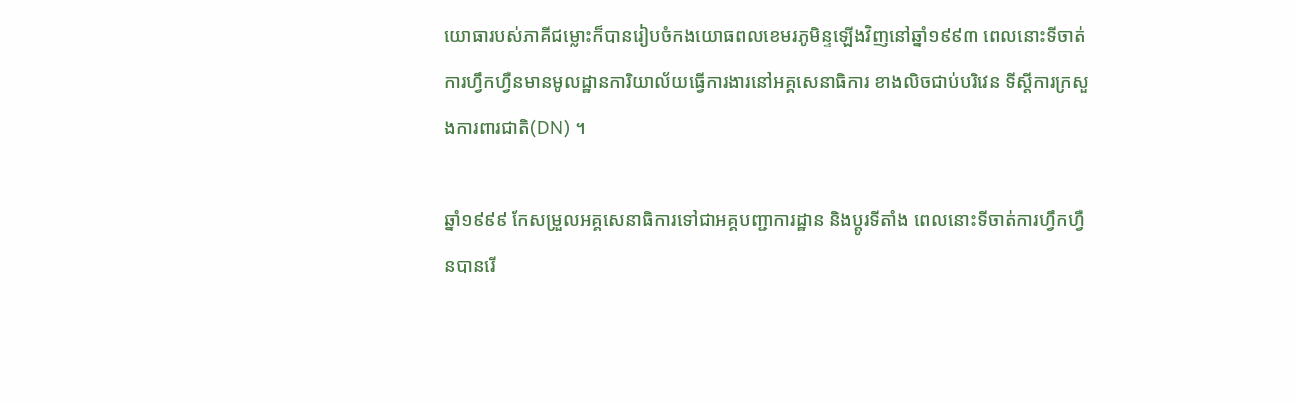យោធារបស់ភាគីជម្លោះក៏បានរៀបចំកងយោធពលខេមរភូមិន្ទឡើងវិញនៅឆ្នាំ១៩៩៣ ពេលនោះទីចាត់ការហ្វឹកហ្វឺនមានមូលដ្ឋានការិយាល័យធ្វើការងារនៅអគ្គសេនាធិការ ខាងលិចជាប់បរិវេន ទីស្ដីការក្រសួងការពារជាតិ(DN) ។

ឆ្នាំ១៩៩៩ កែសម្រួលអគ្គសេនាធិការទៅជាអគ្គបញ្ជាការដ្ឋាន និងប្ដូរទីតាំង ពេលនោះទីចាត់ការហ្វឹកហ្វឺនបានរើ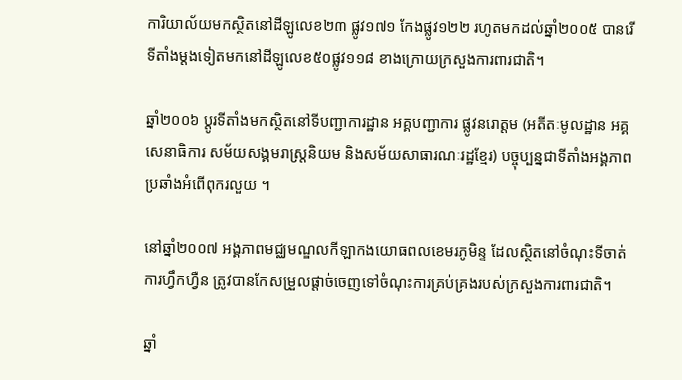ការិយាល័យមកស្ថិតនៅដីឡូលេខ២៣ ផ្លូវ១៧១ កែងផ្លូវ១២២ រហូតមកដល់ឆ្នាំ២០០៥ បានរើទីតាំងម្ដងទៀតមកនៅដីឡូលេខ៥០ផ្លូវ១១៨ ខាងក្រោយក្រសួងការពារជាតិ។

ឆ្នាំ២០០៦ ប្ដូរទីតាំងមកស្ថិតនៅទីបញ្ជាការដ្ឋាន អគ្គបញ្ជាការ ផ្លូវនរោត្ដម (អតីតៈមូលដ្ឋាន អគ្គសេនាធិការ សម័យសង្គមរាស្រ្តនិយម និងសម័យសាធារណៈរដ្ឋខ្មែរ) បច្ចុប្បន្នជាទីតាំងអង្គភាពប្រឆាំងអំពើពុករលួយ ។

នៅឆ្នាំ២០០៧ អង្គភាពមជ្ឈមណ្ឌលកីឡាកងយោធពលខេមរភូមិន្ទ ដែលស្ថិតនៅចំណុះទីចាត់ការហ្វឹកហ្វឺន ត្រូវបានកែសម្រួលផ្ដាច់ចេញទៅចំណុះការគ្រប់គ្រងរបស់ក្រសួងការពារជាតិ។

ឆ្នាំ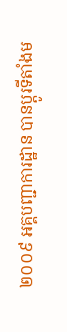២០០៩ អគ្គបញ្ជាការដ្ឋាន បានប្ដូរទីតាំងម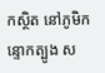កស្ថិត នៅភូមិកន្ទោកត្បូង ស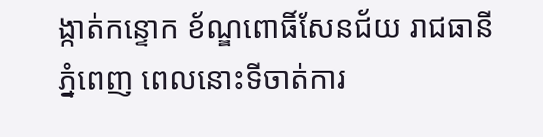ង្កាត់កន្ទោក ខ័ណ្ឌពោធិ៍សែនជ័យ រាជធានីភ្នំពេញ ពេលនោះទីចាត់ការ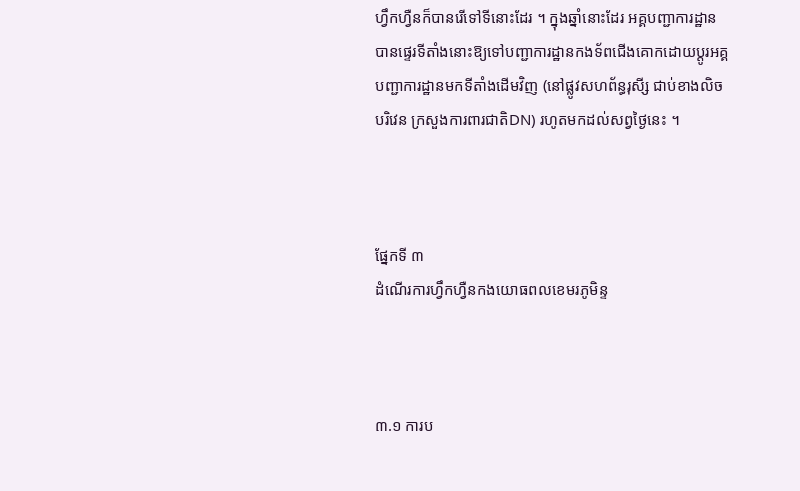ហ្វឹកហ្វឺនក៏បានរើទៅទីនោះដែរ ។ ក្នុងឆ្នាំនោះដែរ អគ្គបញ្ជាការដ្ឋាន បានផ្ទេរទីតាំងនោះឱ្យទៅបញ្ជាការដ្ឋានកងទ័ពជើងគោកដោយប្ដូរអគ្គបញ្ជាការដ្ឋានមកទីតាំងដើមវិញ (នៅផ្លូវសហព័ន្ធរុសី្ស ជាប់ខាងលិចបរិវេន ក្រសួងការពារជាតិDN) រហូតមកដល់សព្វថ្ងៃនេះ ។



ផ្នែកទី ៣
ដំណើរការហ្វឹកហ្វឺនកងយោធពលខេមរភូមិន្ទ



៣.១ ការប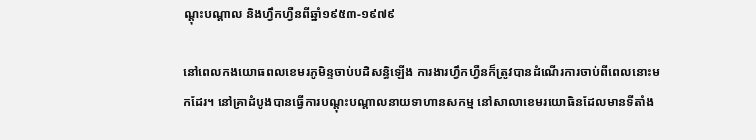ណ្ដុះបណ្ដាល និងហ្វឹកហ្វឺនពីឆ្នាំ១៩៥៣-១៩៧៩

នៅពេលកងយោធពលខេមរភូមិន្ទចាប់បដិសន្ធិឡើង ការងារហ្វឹកហ្វឺនក៏ត្រូវបានដំណើរការចាប់ពីពេលនោះមកដែរ។ នៅគ្រាដំបូងបានធ្វើការបណ្ដុះបណ្ដាលនាយទាហានសកម្ម នៅសាលាខេមរយោធិនដែលមានទីតាំង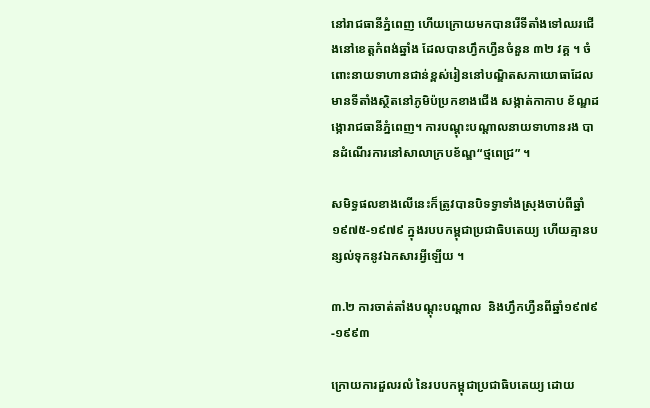នៅរាជធានីភ្នំពេញ ហើយក្រោយមកបានរើទីតាំងទៅឈរជើងនៅខេត្តកំពង់ឆ្នាំង ដែលបានហ្វឹកហ្វឺនចំនួន ៣២ វគ្គ ។ ចំពោះនាយទាហានជាន់ខ្ពស់រៀននៅបណ្ឌិតសភាយោធាដែលមានទីតាំងស្ថិតនៅភូមិប៉ប្រកខាងជើង សង្កាត់កាកាប ខ័ណ្ឌដង្កោរាជធានីភ្នំពេញ។ ការបណ្ដុះបណ្ដាលនាយទាហានរង បានដំណើរការនៅសាលាក្របខ័ណ្ឌ“ថ្មពេជ្រ” ។

សមិទ្ធផលខាងលើនេះក៏ត្រូវបានបិទទ្វាទាំងស្រុងចាប់ពីឆ្នាំ ១៩៧៥-១៩៧៩ ក្នុងរបបកម្ពុជាប្រជាធិបតេយ្យ ហើយគ្មានបន្សល់ទុកនូវឯកសារអ្វីឡើយ ។

៣.២ ការចាត់តាំងបណ្ដុះបណ្ដាល  និងហ្វឹកហ្វឺនពីឆ្នាំ១៩៧៩-១៩៩៣

ក្រោយការដួលរលំ នៃរបបកម្ពុជាប្រជាធិបតេយ្យ ដោយ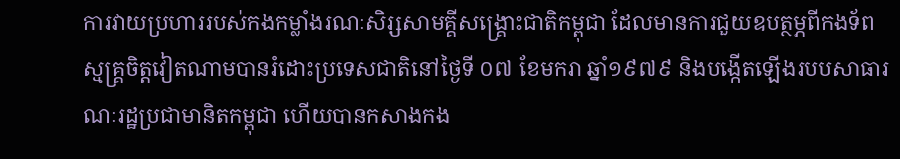ការវាយប្រហាររបស់កងកម្លាំងរណៈសិរ្សសាមគ្គីសង្គ្រោះជាតិកម្ពុជា ដែលមានការជួយឧបត្ថម្ភពីកងទ័ពស្មគ្គ្រចិត្តវៀតណាមបានរំដោះប្រទេសជាតិនៅថ្ងៃទី ០៧ ខែមករា ឆ្នាំ១៩៧៩ និងបង្កើតឡើងរបបសាធារណៈរដ្ឋប្រជាមានិតកម្ពុជា ហើយបានកសាងកង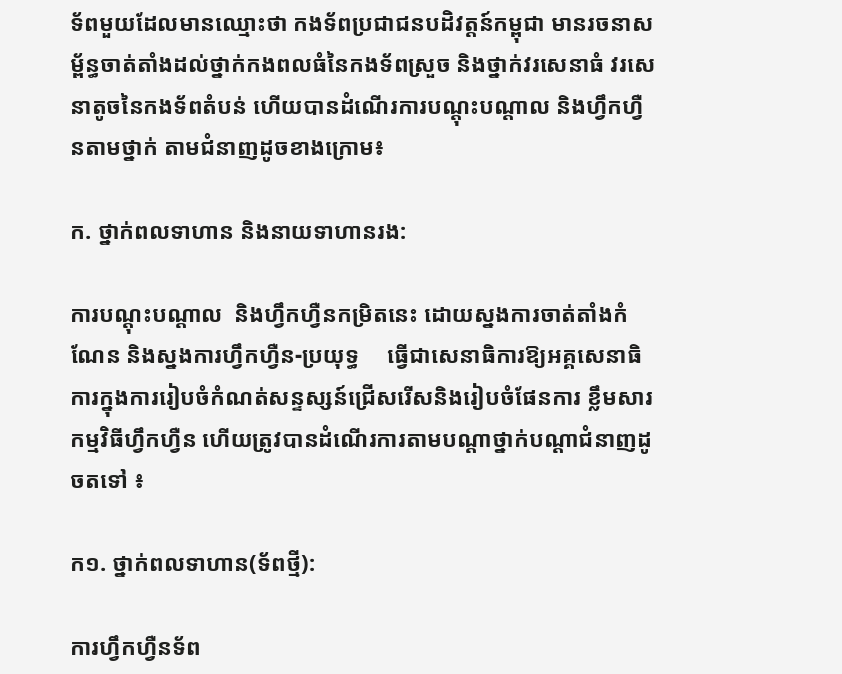ទ័ពមួយដែលមានឈ្មោះថា កងទ័ពប្រជាជនបដិវត្តន៍កម្ពុជា មានរចនាសម្ព័ន្ធចាត់តាំងដល់ថ្នាក់កងពលធំនៃកងទ័ពស្រួច និងថ្នាក់វរសេនាធំ វរសេនាតូចនៃកងទ័ពតំបន់ ហើយបានដំណើរការបណ្ដុះបណ្ដាល និងហ្វឹកហ្វឺនតាមថ្នាក់ តាមជំនាញដូចខាងក្រោម៖

ក. ថ្នាក់ពលទាហាន និងនាយទាហានរង:

ការបណ្ដុះបណ្ដាល  និងហ្វឹកហ្វឺនកម្រិតនេះ ដោយស្នងការចាត់តាំងកំណែន និងស្នងការហ្វឹកហ្វឺន-ប្រយុទ្ធ     ធ្វើជាសេនាធិការឱ្យអគ្គសេនាធិការក្នុងការរៀបចំកំណត់សន្ទស្សន៍ជ្រើសរើសនិងរៀបចំផែនការ ខ្លឹមសារកម្មវិធីហ្វឹកហ្វឺន ហើយត្រូវបានដំណើរការតាមបណ្ដាថ្នាក់បណ្ដាជំនាញដូចតទៅ ៖

ក១. ថ្នាក់ពលទាហាន(ទ័ពថ្មី):

ការហ្វឹកហ្វឺនទ័ព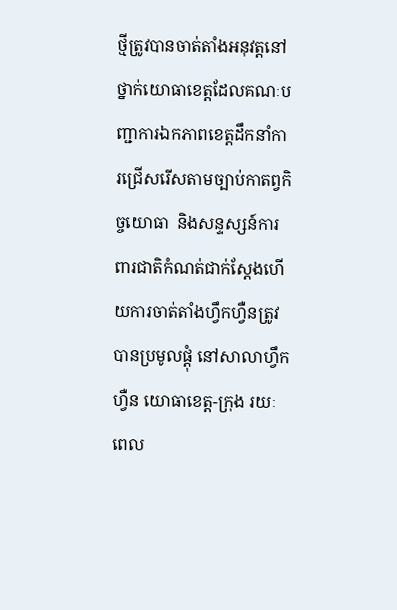ថ្មីត្រូវបានចាត់តាំងអនុវត្តនៅថ្នាក់យោធាខេត្តដែលគណៈបញ្ជាការឯកភាពខេត្តដឹកនាំការជ្រើសរើសតាមច្បាប់កាតព្វកិច្ចយោធា  និងសន្ទស្សន៍ការពារជាតិកំណត់ជាក់ស្ដែងហើយការចាត់តាំងហ្វឹកហ្វឺនត្រូវបានប្រមូលផ្ដុំ នៅសាលាហ្វឹកហ្វឺន យោធាខេត្ត-ក្រុង រយៈពេល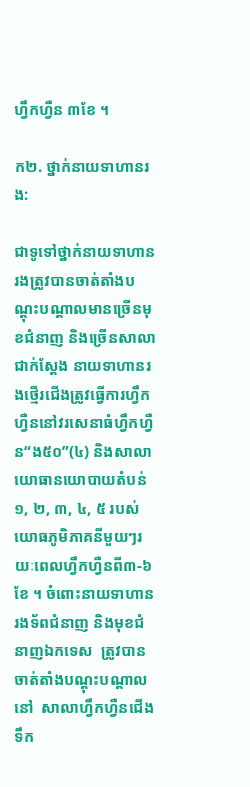ហ្វឹកហ្វឺន ៣ខែ ។

ក២. ថ្នាក់នាយទាហានរង:

ជាទូទៅថ្នាក់នាយទាហានរងត្រូវបានចាត់តាំងបណ្ដុះបណ្ដាលមានច្រើនមុខជំនាញ និងច្រើនសាលា ជាក់ស្ដែង នាយទាហានរងថ្មើរជើងត្រូវធ្វើការហ្វឹកហ្វឺននៅវរសេនាធំហ្វឹកហ្វឺន“ង៥០”(៤) និងសាលាយោធានយោបាយតំបន់១, ២, ៣, ៤, ៥ របស់យោធភូមិភាគនីមួយៗរយៈពេលហ្វឹកហ្វឺនពី៣-៦ខែ ។ ចំពោះនាយទាហានរងទ័ពជំនាញ និងមុខជំនាញឯកទេស  ត្រូវបានចាត់តាំងបណ្ដុះបណ្ដាលនៅ  សាលាហ្វឹកហ្វឺនជើងទឹក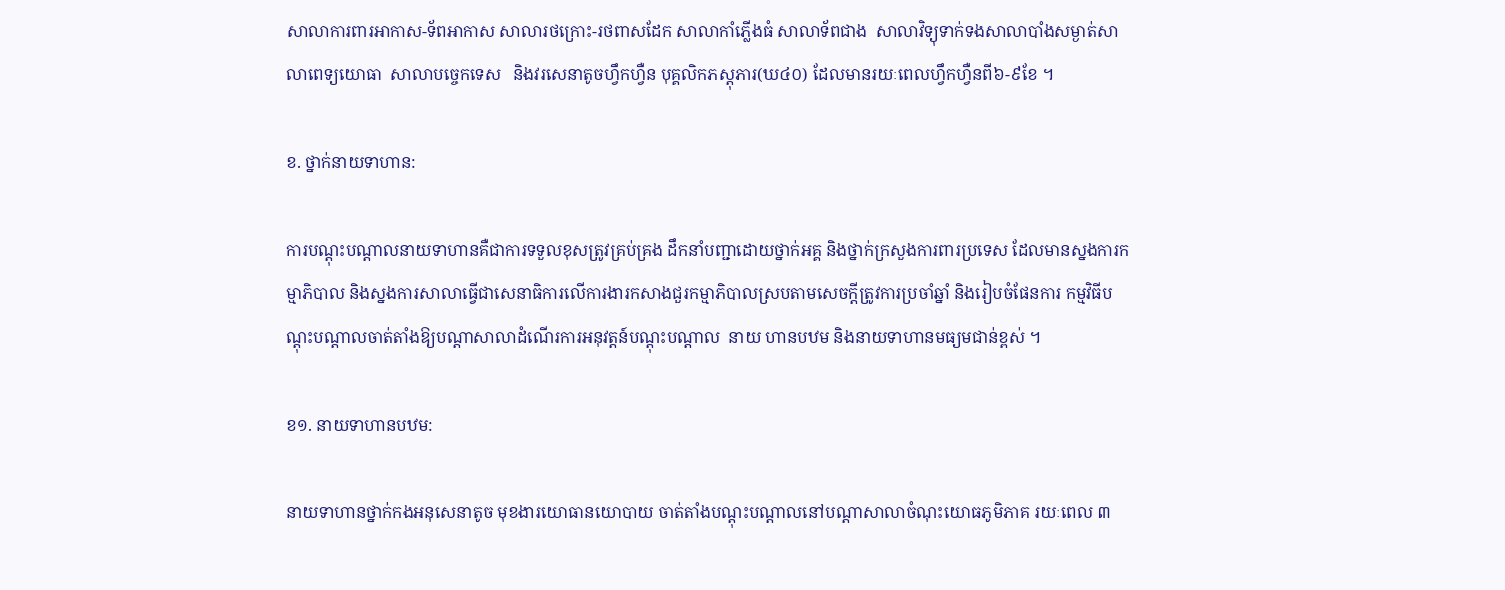សាលាការពារអាកាស-ទ័ពអាកាស សាលារថក្រោះ-រថពាសដែក សាលាកាំភ្លើងធំ សាលាទ័ពជាង  សាលាវិទ្យុទាក់ទងសាលាបាំងសម្ងាត់សាលាពេទ្យយោធា  សាលាបច្ចេកទេស   និងវរសេនាតូចហ្វឹកហ្វឺន បុគ្គលិកភស្ដុភារ(ឃ៤០) ដែលមានរយៈពេលហ្វឹកហ្វឺនពី៦-៩ខែ ។

ខ. ថ្នាក់នាយទាហាន:

ការបណ្ដុះបណ្ដាលនាយទាហានគឺជាការទទួលខុសត្រូវគ្រប់គ្រង ដឹកនាំបញ្ជាដោយថ្នាក់អគ្គ និងថ្នាក់ក្រសួងការពារប្រទេស ដែលមានស្នងការកម្មាភិបាល និងស្នងការសាលាធ្វើជាសេនាធិការលើការងារកសាងជួរកម្មាភិបាលស្របតាមសេចក្ដីត្រូវការប្រចាំឆ្នាំ និងរៀបចំផែនការ កម្មវិធីបណ្ដុះបណ្ដាលចាត់តាំងឱ្យបណ្ដាសាលាដំណើរការអនុវត្តន៍បណ្ដុះបណ្ដាល  នាយ ហានបឋម និងនាយទាហានមធ្យមជាន់ខ្ពស់ ។

ខ១. នាយទាហានបឋម:

នាយទាហានថ្នាក់កងអនុសេនាតូច មុខងារយោធានយោបាយ ចាត់តាំងបណ្ដុះបណ្ដាលនៅបណ្ដាសាលាចំណុះយោធភូមិភាគ រយៈពេល ៣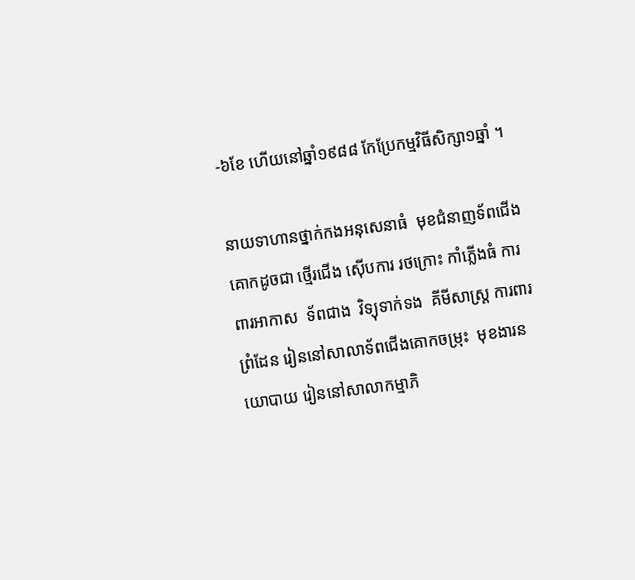-៦ខែ ហើយនៅឆ្នាំ១៩៨៨ កែប្រែកម្មវិធីសិក្សា១ឆ្នាំ ។

នាយទាហានថ្នាក់កងអនុសេនាធំ  មុខជំនាញទ័ពជើងគោកដូចជា ថ្មើរជើង ស៊ើបការ រថក្រោះ កាំភ្លើងធំ ការពារអាកាស  ទ័ពជាង  វិទ្យុទាក់ទង  គីមីសាស្រ្ត ការពារព្រំដែន រៀននៅសាលាទ័ពជើងគោកចម្រុះ  មុខងារនយោបាយ រៀននៅសាលាកម្មាភិ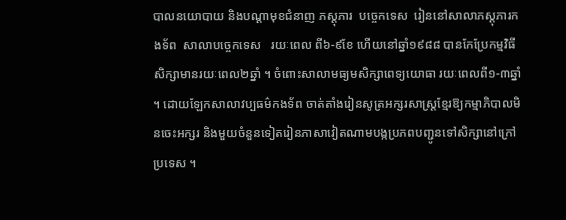បាលនយោបាយ និងបណ្ដាមុខជំនាញ ភស្ដុភារ  បច្ចេកទេស  រៀននៅសាលាភស្ដុភារកងទ័ព  សាលាបច្ចេកទេស   រយៈពេល ពី៦-៩ខែ ហើយនៅឆ្នាំ១៩៨៨ បានកែប្រែកម្មវិធីសិក្សាមានរយៈពេល២ឆ្នាំ ។ ចំពោះសាលាមធ្យមសិក្សាពេទ្យយោធា រយៈពេលពី១-៣ឆ្នាំ ។ ដោយឡែកសាលាវប្បធម៌កងទ័ព ចាត់តាំងរៀនសូត្រអក្សរសាស្រ្តខ្មែរឱ្យកម្មាភិបាលមិនចេះអក្សរ និងមួយចំនួនទៀតរៀនភាសាវៀតណាមបង្កប្រភពបញ្ជូនទៅសិក្សានៅក្រៅប្រទេស ។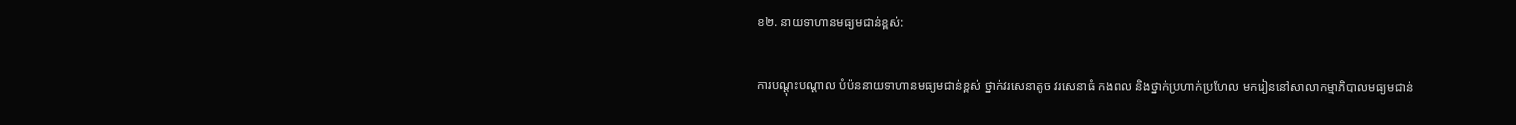ខ២. នាយទាហានមធ្យមជាន់ខ្ពស់:

ការបណ្ដុះបណ្ដាល បំប៉ននាយទាហានមធ្យមជាន់ខ្ពស់ ថ្នាក់វរសេនាតូច វរសេនាធំ កងពល និងថ្នាក់ប្រហាក់ប្រហែល មករៀននៅសាលាកម្មាភិបាលមធ្យមជាន់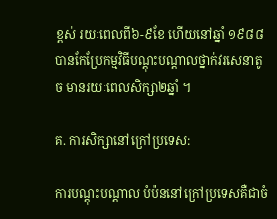ខ្ពស់ រយៈពេលពី៦-៩ខែ ហើយនៅឆ្នាំ ១៩៨៨ បានកែប្រែកម្មវិធីបណ្ដុះបណ្ដាលថ្នាក់វរសេនាតូច មានរយៈពេលសិក្សា២ឆ្នាំ ។

គ. ការសិក្សានៅក្រៅប្រទេស:

ការបណ្ដុះបណ្ដាល បំប៉ននៅក្រៅប្រទេសគឺជាចំ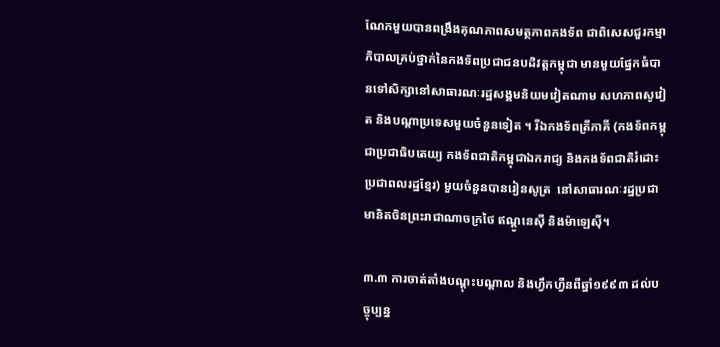ណែកមួយបានពង្រឹងគុណភាពសមត្ថភាពកងទ័ព ជាពិសេសជួរកម្មាភិបាលគ្រប់ថ្នាក់នៃកងទ័ពប្រជាជនបដិវត្តកម្ពុជា មានមួយផ្នែកធំបានទៅសិក្សានៅសាធារណៈរដ្ឋសង្គមនិយមវៀតណាម សហភាពសូវៀត និងបណ្ដាប្រទេសមួយចំនួនទៀត ។ រីឯកងទ័ពត្រីភាគី (កងទ័ពកម្ពុជាប្រជាធិបតេយ្យ កងទ័ពជាតិកម្ពុជាឯករាជ្យ និងកងទ័ពជាតិរំដោះប្រជាពលរដ្ឋខ្មែរ) មួយចំនួនបានរៀនសូត្រ  នៅសាធារណៈរដ្ឋប្រជាមានិតចិនព្រះរាជាណាចក្រថៃ ឥណ្ដូនេស៊ី និងម៉ាឡេស៊ី។

៣.៣ ការចាត់តាំងបណ្ដុះបណ្ដាល និងហ្វឹកហ្វឺនពីឆ្នាំ១៩៩៣ ដល់បច្ចុប្បន្ន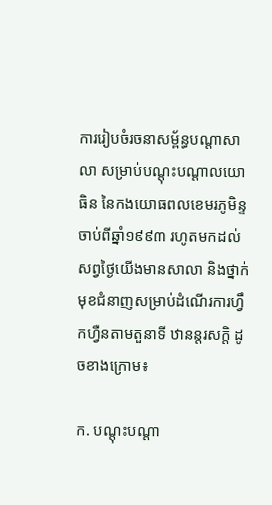ការរៀបចំរចនាសម្ព័ន្ធបណ្ដាសាលា សម្រាប់បណ្ដុះបណ្ដាលយោធិន នៃកងយោធពលខេមរភូមិន្ទ ចាប់ពីឆ្នាំ១៩៩៣ រហូតមកដល់សព្វថ្ងៃយើងមានសាលា និងថ្នាក់មុខជំនាញសម្រាប់ដំណើរការហ្វឹកហ្វឺនតាមតួនាទី ឋានន្តរសក្តិ ដូចខាងក្រោម៖

ក. បណ្ដុះបណ្ដា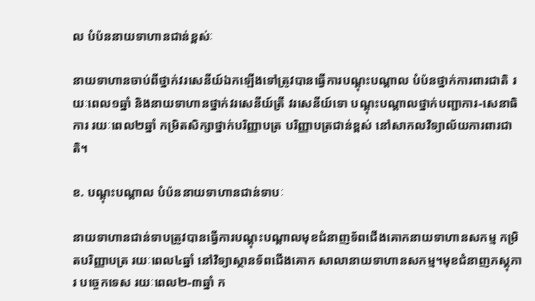ល បំប៉ននាយទាហានជាន់ខ្ពស់ៈ

នាយទាហានចាប់ពីថ្នាក់វរសេនីយ៍ឯកឡើងទៅត្រូវបានធ្វើការបណ្ដុះបណ្ដាល បំប៉នថ្នាក់ការពារជាតិ រយៈពេល១ឆ្នាំ និងនាយទាហានថ្នាក់វរសេនីយ៍ត្រី វរសេនីយ៍ទោ បណ្ដុះបណ្ដាលថ្នាក់បញ្ជាការ-សេនាធិការ រយៈពេល២ឆ្នាំ កម្រិតសិក្សាថ្នាក់បរិញ្ញាបត្រ បរិញ្ញាបត្រជាន់ខ្ពស់ នៅសាកលវិទ្យាល័យការពារជាតិ។

ខ. បណ្ដុះបណ្ដាល បំប៉ននាយទាហានជាន់ទាបៈ

នាយទាហានជាន់ទាបត្រូវបានធ្វើការបណ្ដុះបណ្ដាលមុខជំនាញទ័ពជើងគោកនាយទាហានសកម្ម កម្រិតបរិញ្ញាបត្រ រយៈពេល៤ឆ្នាំ នៅវិទ្យាស្ថានទ័ពជើងគោក សាលានាយទាហានសកម្ម។មុខជំនាញភស្ដុភារ បច្ចេកទេស រយៈពេល២-៣ឆ្នាំ ក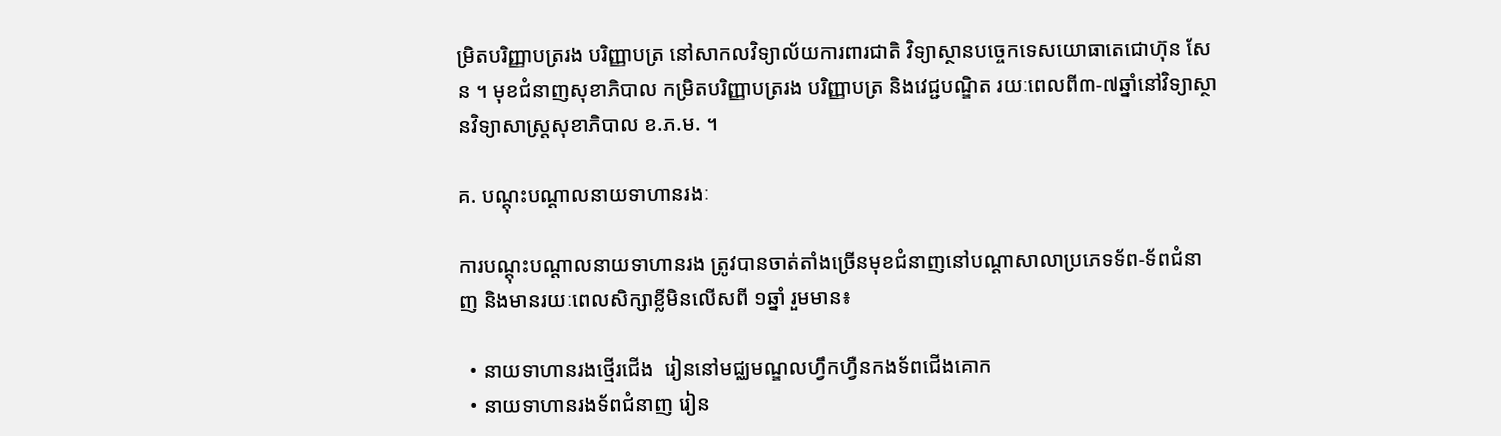ម្រិតបរិញ្ញាបត្ររង បរិញ្ញាបត្រ នៅសាកលវិទ្យាល័យការពារជាតិ វិទ្យាស្ថានបច្ចេកទេសយោធាតេជោហ៊ុន សែន ។ មុខជំនាញសុខាភិបាល កម្រិតបរិញ្ញាបត្ររង បរិញ្ញាបត្រ និងវេជ្ជបណ្ឌិត រយៈពេលពី៣-៧ឆ្នាំនៅវិទ្យាស្ថានវិទ្យាសាស្រ្តសុខាភិបាល ខ.ភ.ម. ។

គ. បណ្ដុះបណ្ដាលនាយទាហានរងៈ

ការបណ្ដុះបណ្ដាលនាយទាហានរង ត្រូវបានចាត់តាំងច្រើនមុខជំនាញនៅបណ្ដាសាលាប្រភេទទ័ព-ទ័ពជំនាញ និងមានរយៈពេលសិក្សាខ្លីមិនលើសពី ១ឆ្នាំ រួមមាន៖

  • នាយទាហានរងថ្មើរជើង  រៀននៅមជ្ឈមណ្ឌលហ្វឹកហ្វឺនកងទ័ពជើងគោក
  • នាយទាហានរងទ័ពជំនាញ រៀន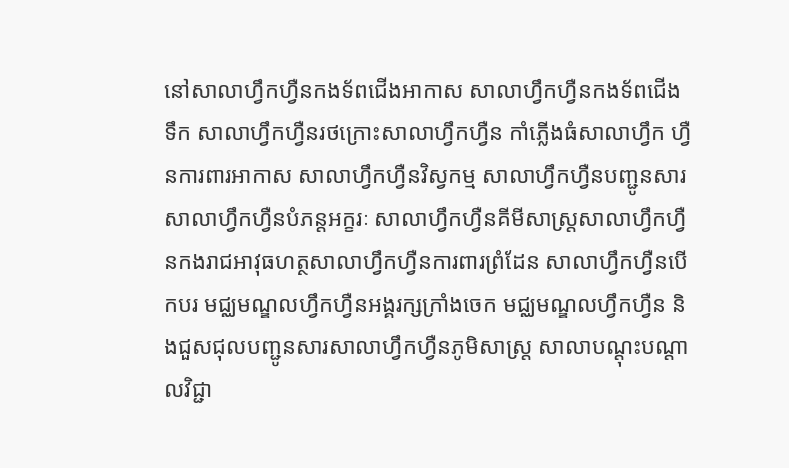នៅសាលាហ្វឹកហ្វឺនកងទ័ពជើងអាកាស សាលាហ្វឹកហ្វឺនកងទ័ពជើងទឹក សាលាហ្វឹកហ្វឺនរថក្រោះសាលាហ្វឹកហ្វឺន កាំភ្លើងធំសាលាហ្វឹក ហ្វឺនការពារអាកាស សាលាហ្វឹកហ្វឺនវិស្វកម្ម សាលាហ្វឹកហ្វឺនបញ្ជូនសារ សាលាហ្វឹកហ្វឺនបំភន្តអក្ខរៈ សាលាហ្វឹកហ្វឺនគីមីសាស្រ្តសាលាហ្វឹកហ្វឺនកងរាជអាវុធហត្ថសាលាហ្វឹកហ្វឺនការពារព្រំដែន សាលាហ្វឹកហ្វឺនបើកបរ មជ្ឈមណ្ឌលហ្វឹកហ្វឺនអង្គរក្សក្រាំងចេក មជ្ឈមណ្ឌលហ្វឹកហ្វឺន និងជួសជុលបញ្ជូនសារសាលាហ្វឹកហ្វឺនភូមិសាស្ត្រ សាលាបណ្ដុះបណ្ដាលវិជ្ជា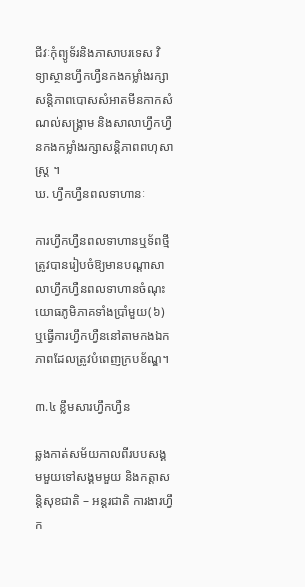ជីវៈកុំព្យូទ័រនិងភាសាបរទេស វិទ្យាស្ថានហ្វឹកហ្វឺនកងកម្លាំងរក្សាសន្តិភាពបោសសំអាតមីនកាកសំណល់សង្រ្គាម និងសាលាហ្វឹកហ្វឺនកងកម្លាំងរក្សាសន្តិភាពពហុសាស្រ្ត ។
ឃ. ហ្វឹកហ្វឺនពលទាហានៈ

ការហ្វឹកហ្វឺនពលទាហានឬទ័ពថ្មីត្រូវបានរៀបចំឱ្យមានបណ្ដាសាលាហ្វឹកហ្វឺនពលទាហានចំណុះយោធភូមិភាគទាំងប្រាំមួយ(៦)  ឬធ្វើការហ្វឹកហ្វឺននៅតាមកងឯកភាពដែលត្រូវបំពេញក្របខ័ណ្ឌ។

៣.៤ ខ្លឹមសារហ្វឹកហ្វឺន

ឆ្លងកាត់សម័យកាលពីរបបសង្គមមួយទៅសង្គមមួយ និងកត្តាសន្តិសុខជាតិ – អន្តរជាតិ ការងារហ្វឹក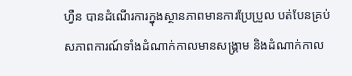ហ្វឺន បានដំណើរការក្នុងស្ថានភាពមានការប្រែប្រួល បត់បែនគ្រប់សភាពការណ៍ទាំងដំណាក់កាលមានសង្គ្រាម និងដំណាក់កាល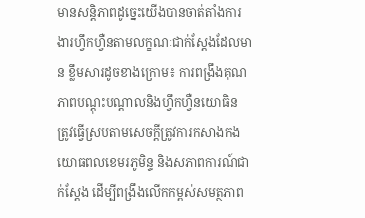មានសន្តិភាពដូច្នេះយើងបានចាត់តាំងការងារហ្វឹកហ្វឺនតាមលក្ខណៈជាក់ស្ដែងដែលមាន ខ្លឹមសារដូចខាងក្រោម៖ ការពង្រឹងគុណភាពបណ្ដុះបណ្ដាលនិងហ្វឹកហ្វឺនយោធិន ត្រូវធ្វើស្របតាមសេចក្ដីត្រូវការកសាងកងយោធពលខេមរភូមិន្ទ និងសភាពការណ៍ជាក់ស្ដែង ដើម្បីពង្រឹងលើកកម្ពស់សមត្ថភាព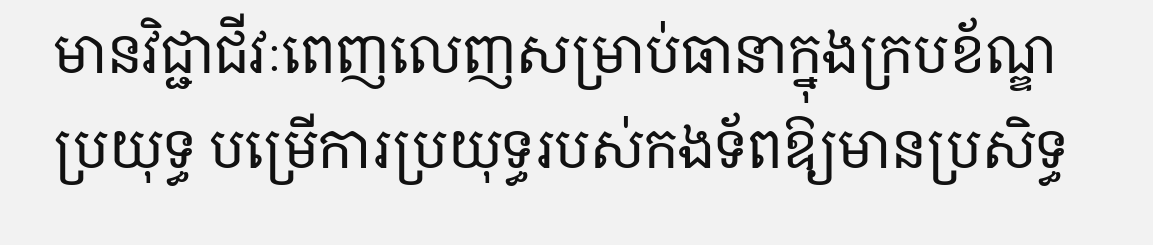មានវិជ្ជាជីវៈពេញលេញសម្រាប់ធានាក្នុងក្របខ័ណ្ឌប្រយុទ្ធ បម្រើការប្រយុទ្ធរបស់កងទ័ពឱ្យមានប្រសិទ្ធ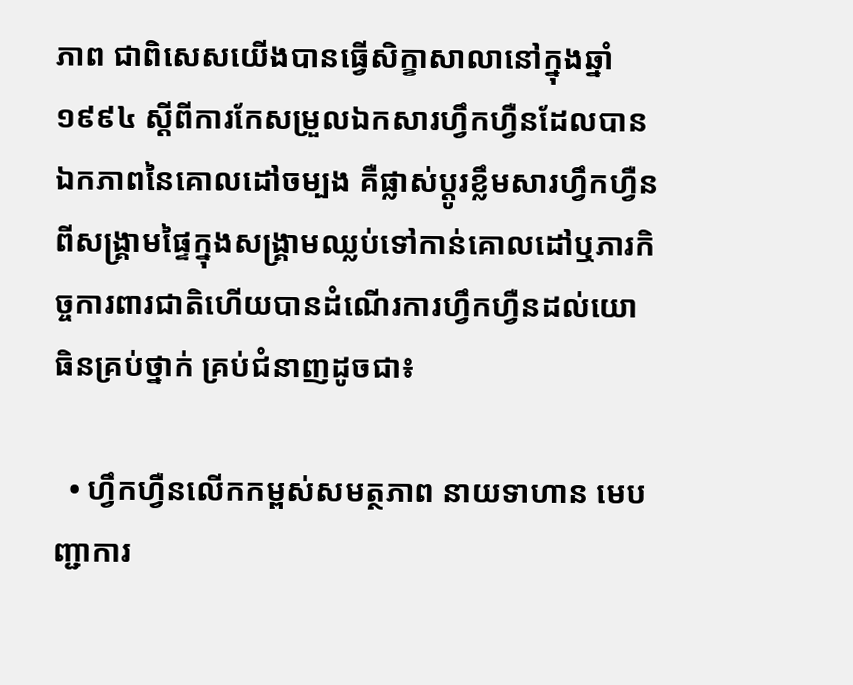ភាព ជាពិសេសយើងបានធ្វើសិក្ខាសាលានៅក្នុងឆ្នាំ១៩៩៤ ស្ដីពីការកែសម្រួលឯកសារហ្វឹកហ្វឺនដែលបានឯកភាពនៃគោលដៅចម្បង គឺផ្លាស់ប្ដូរខ្លឹមសារហ្វឹកហ្វឺនពីសង្គ្រាមផ្ទៃក្នុងសង្គ្រាមឈ្លប់ទៅកាន់គោលដៅឬភារកិច្ចការពារជាតិហើយបានដំណើរការហ្វឹកហ្វឺនដល់យោធិនគ្រប់ថ្នាក់ គ្រប់ជំនាញដូចជា៖

  • ហ្វឹកហ្វឺនលើកកម្ពស់សមត្ថភាព នាយទាហាន មេបញ្ជាការ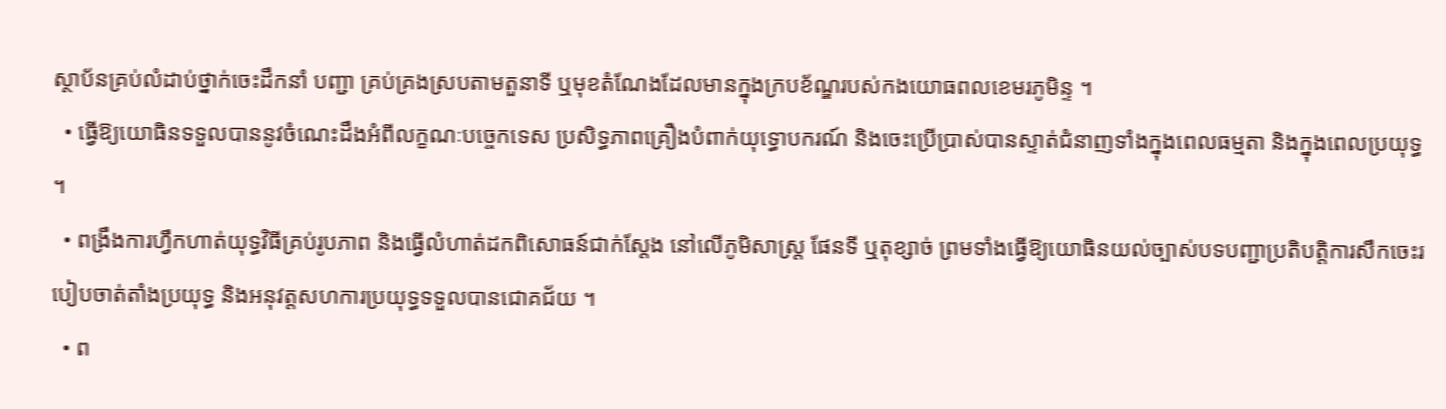ស្ថាប័នគ្រប់លំដាប់ថ្នាក់ចេះដឹកនាំ បញ្ជា គ្រប់គ្រងស្របតាមតួនាទី ឬមុខតំណែងដែលមានក្នុងក្របខ័ណ្ឌរបស់កងយោធពលខេមរភូមិន្ទ ។
  • ធ្វើឱ្យយោធិនទទួលបាននូវចំណេះដឹងអំពីលក្ខណៈបច្ចេកទេស ប្រសិទ្ធភាពគ្រឿងបំពាក់យុទ្ធោបករណ៍ និងចេះប្រើប្រាស់បានស្ទាត់ជំនាញទាំងក្នុងពេលធម្មតា និងក្នុងពេលប្រយុទ្ធ ។
  • ពង្រឹងការហ្វឹកហាត់យុទ្ធវិធីគ្រប់រូបភាព និងធ្វើលំហាត់ដកពិសោធន៍ជាក់ស្ដែង នៅលើភូមិសាស្រ្ត ផែនទី ឬតុខ្សាច់ ព្រមទាំងធ្វើឱ្យយោធិនយល់ច្បាស់បទបញ្ជាប្រតិបត្តិការសឹកចេះរបៀបចាត់តាំងប្រយុទ្ធ និងអនុវត្តសហការប្រយុទ្ធទទួលបានជោគជ័យ ។
  • ព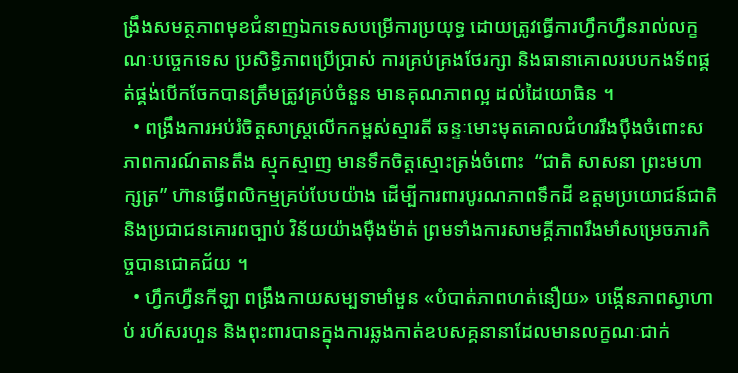ង្រឹងសមត្ថភាពមុខជំនាញឯកទេសបម្រើការប្រយុទ្ធ ដោយត្រូវធ្វើការហ្វឹកហ្វឺនរាល់លក្ខណៈបច្ចេកទេស ប្រសិទ្ធិភាពប្រើប្រាស់ ការគ្រប់គ្រងថែរក្សា និងធានាគោលរបបកងទ័ពផ្គត់ផ្គង់បើកចែកបានត្រឹមត្រូវគ្រប់ចំនួន មានគុណភាពល្អ ដល់ដៃយោធិន ។
  • ពង្រឹងការអប់រំចិត្តសាស្រ្តលើកកម្ពស់ស្មារតី ឆន្ទៈមោះមុតគោលជំហររឹងប៉ឹងចំពោះសភាពការណ៍តានតឹង ស្មុកស្មាញ មានទឹកចិត្តស្មោះត្រង់ចំពោះ  “ជាតិ សាសនា ព្រះមហាក្សត្រ” ហ៊ានធ្វើពលិកម្មគ្រប់បែបយ៉ាង ដើម្បីការពារបូរណភាពទឹកដី ឧត្ដមប្រយោជន៍ជាតិ និងប្រជាជនគោរពច្បាប់ វិន័យយ៉ាងម៉ឺងម៉ាត់ ព្រមទាំងការសាមគ្គីភាពរឹងមាំសម្រេចភារកិច្ចបានជោគជ័យ ។
  • ហ្វឹកហ្វឺនកីឡា ពង្រឹងកាយសម្បទាមាំមួន «បំបាត់ភាពហត់នឿយ» បង្កើនភាពស្វាហាប់ រហ័សរហួន និងពុះពារបានក្នុងការឆ្លងកាត់ឧបសគ្គនានាដែលមានលក្ខណៈជាក់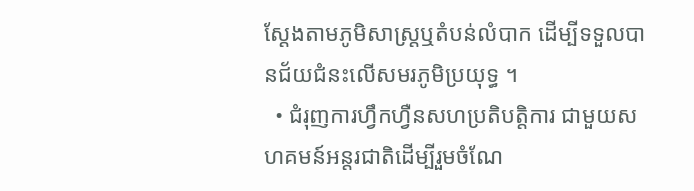ស្ដែងតាមភូមិសាស្រ្តឬតំបន់លំបាក ដើម្បីទទួលបានជ័យជំនះលើសមរភូមិប្រយុទ្ធ ។
  • ជំរុញការហ្វឹកហ្វឺនសហប្រតិបត្តិការ ជាមួយសហគមន៍អន្តរជាតិដើម្បីរួមចំណែ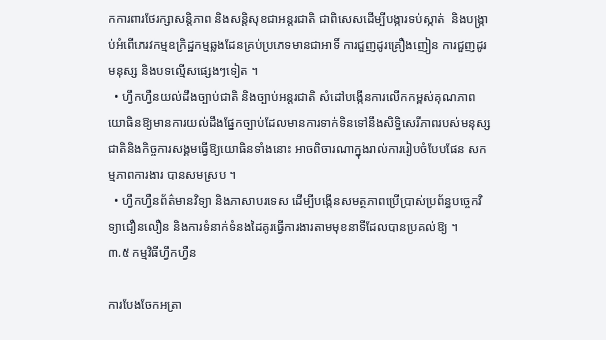កការពារថែរក្សាសន្តិភាព និងសន្តិសុខជាអន្តរជាតិ ជាពិសេសដើម្បីបង្ការទប់ស្កាត់  និងបង្រ្កាប់អំពើភេរវកម្មឧក្រិដ្ឋកម្មឆ្លងដែនគ្រប់ប្រភេទមានជាអាទិ៍ ការជួញដូរគ្រឿងញៀន ការជួញដូរមនុស្ស និងបទល្មើសផ្សេងៗទៀត ។
  • ហ្វឹកហ្វឺនយល់ដឹងច្បាប់ជាតិ និងច្បាប់អន្តរជាតិ សំដៅបង្កើនការលើកកម្ពស់គុណភាពយោធិនឱ្យមានការយល់ដឹងផ្នែកច្បាប់ដែលមានការទាក់ទិនទៅនឹងសិទ្ធិសេរីភាពរបស់មនុស្សជាតិនិងកិច្ចការសង្គមធ្វើឱ្យយោធិនទាំងនោះ អាចពិចារណាក្នុងរាល់ការរៀបចំបែបផែន សកម្មភាពការងារ បានសមស្រប ។
  • ហ្វឹកហ្វឺនព័ត៌មានវិទ្យា និងភាសាបរទេស ដើម្បីបង្កើនសមត្ថភាពប្រើប្រាស់ប្រព័ន្ធបច្ចេកវិទ្យាជឿនលឿន និងការទំនាក់ទំនងដៃគូរធ្វើការងារតាមមុខនាទីដែលបានប្រគល់ឱ្យ ។
៣.៥ កម្មវិធីហ្វឹកហ្វឺន

ការបែងចែកអត្រា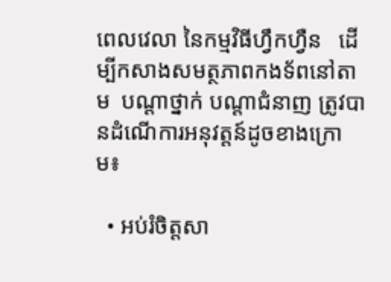ពេលវេលា នៃកម្មវិធីហ្វឹកហ្វឺន   ដើម្បីកសាងសមត្ថភាពកងទ័ពនៅតាម  បណ្ដាថ្នាក់ បណ្ដាជំនាញ ត្រូវបានដំណើការអនុវត្តន៍ដូចខាងក្រោម៖

  • អប់រំចិត្តសា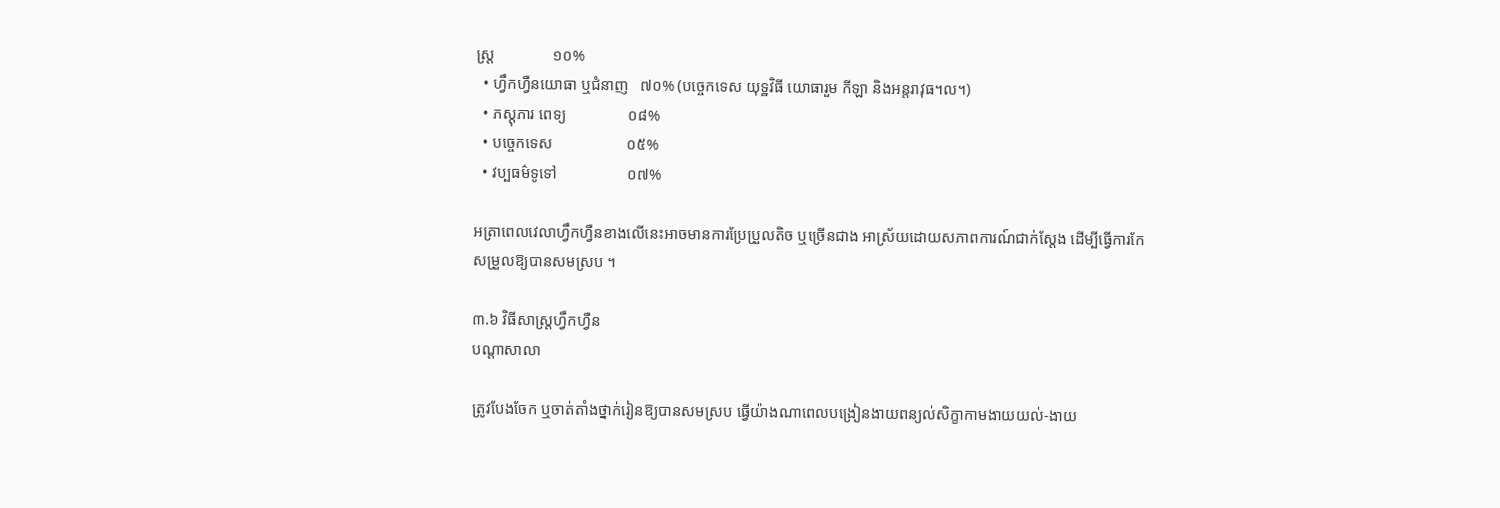ស្រ្ត               ១០%
  • ហ្វឹកហ្វឺនយោធា ឬជំនាញ   ៧០% (បច្ចេកទេស យុទ្ឋវិធី យោធារួម កីឡា និងអន្តរាវុធ។ល។)
  • ភស្ដុភារ ពេទ្យ                ០៨%
  • បច្ចេកទេស                   ០៥%
  • វប្បធម៌ទូទៅ                  ០៧%

អត្រាពេលវេលាហ្វឹកហ្វឺនខាងលើនេះអាចមានការប្រែប្រួលតិច ឬច្រើនជាង អាស្រ័យដោយសភាពការណ៍ជាក់ស្ដែង ដើម្បីធ្វើការកែសម្រួលឱ្យបានសមស្រប ។

៣.៦ វិធីសាស្ត្រហ្វឹកហ្វឺន
បណ្ដាសាលា

ត្រូវបែងចែក ឬចាត់តាំងថ្នាក់រៀនឱ្យបានសមស្រប ធ្វើយ៉ាងណាពេលបង្រៀនងាយពន្យល់សិក្ខាកាមងាយយល់-ងាយ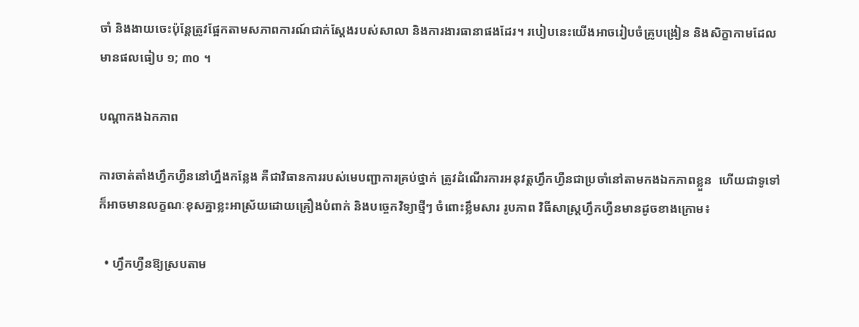ចាំ និងងាយចេះប៉ុន្តែត្រូវផ្អែកតាមសភាពការណ៍ជាក់ស្តែងរបស់សាលា និងការងារធានាផងដែរ។ របៀបនេះយើងអាចរៀបចំគ្រូបង្រៀន និងសិក្ខាកាមដែលមានផលធៀប ១; ៣០ ។

បណ្ដាកងឯកភាព

ការចាត់តាំងហ្វឹកហ្វឺននៅហ្នឹងកន្លែង គឺជាវិធានការរបស់មេបញ្ជាការគ្រប់ថ្នាក់ ត្រូវដំណើរការអនុវត្តហ្វឹកហ្វឺនជាប្រចាំនៅតាមកងឯកភាពខ្លួន  ហើយជាទូទៅក៏អាចមានលក្ខណៈខុសគ្នាខ្លះអាស្រ័យដោយគ្រឿងបំពាក់ និងបច្ចេកវិទ្យាថ្មីៗ ចំពោះខ្លឹមសារ រូបភាព វិធីសាស្ដ្រហ្វឹកហ្វឺនមានដូចខាងក្រោម៖

  • ហ្វឹកហ្វឺនឱ្យស្របតាម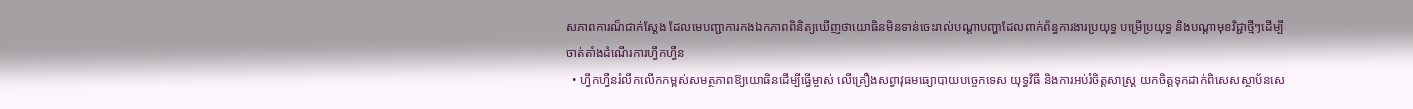សភាពការណ៏ជាក់ស្ដែង ដែលមេបញ្ជាការកងឯកភាពពិនិត្យឃើញថាយោធិនមិនទាន់ចេះរាល់បណ្ដាបញ្ហាដែលពាក់ព័ន្ធការងារប្រយុទ្ធ បម្រើប្រយុទ្ធ និងបណ្ដាមុខវិជ្ជាថ្មីៗដើម្បីចាត់តាំងដំណើរការហ្វឹកហ្វឺន
  • ហ្វឹកហ្វឺនរំលឹកលើកកម្ពស់សមត្ថភាពឱ្យយោធិនដើម្បីធ្វើម្ចាស់ លើគ្រឿងសព្វាវុធមធ្យោបាយបច្ចេកទេស យុទ្ធវិធី និងការអប់រំចិត្ដសាស្រ្ត យកចិត្ដទុកដាក់ពិសេសស្ថាប័នសេ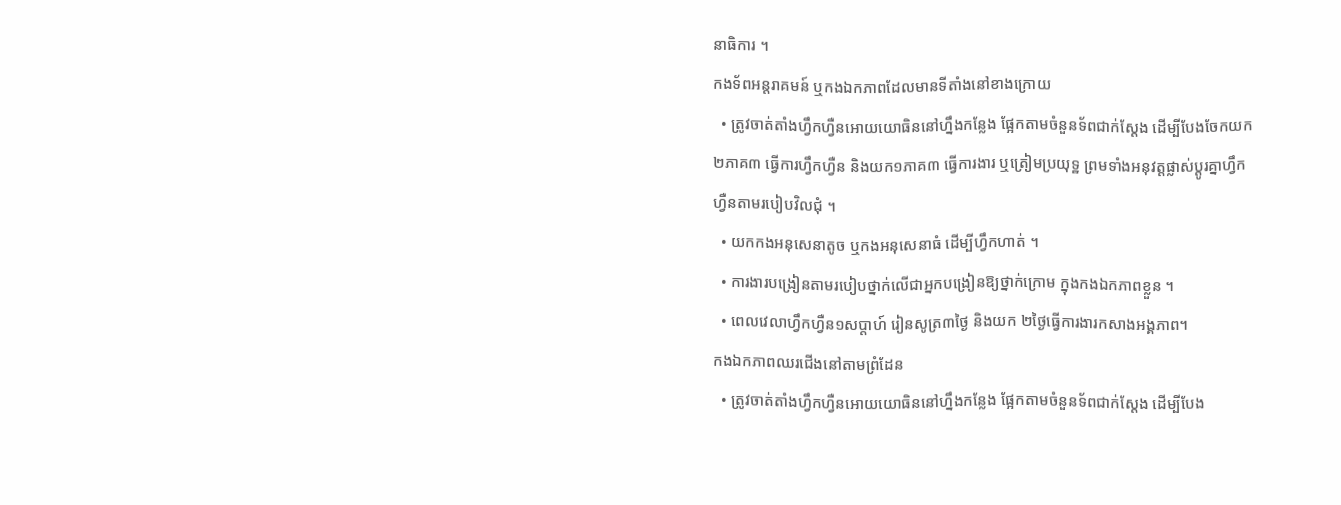នាធិការ ។
កងទ័ពអន្តរាគមន៍ ឬកងឯកភាពដែលមានទីតាំងនៅខាងក្រោយ
  • ត្រូវចាត់តាំងហ្វឹកហ្វឺនអោយយោធិននៅហ្នឹងកន្លែង ផ្អែកតាមចំនួនទ័ពជាក់ស្តែង ដើម្បីបែងចែកយក ២ភាគ៣ ធ្វើការហ្វឹកហ្វឺន និងយក១ភាគ៣ ធ្វើការងារ ឬត្រៀមប្រយុទ្ឋ ព្រមទាំងអនុវត្តផ្លាស់ប្តូរគ្នាហ្វឹកហ្វឺនតាមរបៀបវិលជុំ ។
  • យកកងអនុសេនាតូច ឬកងអនុសេនាធំ ដើម្បីហ្វឹកហាត់ ។
  • ការងារបង្រៀនតាមរបៀបថ្នាក់លើជាអ្នកបង្រៀនឱ្យថ្នាក់ក្រោម ក្នុងកងឯកភាពខ្លួន ។
  • ពេលវេលាហ្វឹកហ្វឺន១សប្តាហ៍ រៀនសូត្រ៣ថ្ងៃ និងយក ២ថ្ងៃធ្វើការងារកសាងអង្គភាព។
កងឯកភាពឈរជើងនៅតាមព្រំដែន
  • ត្រូវចាត់តាំងហ្វឹកហ្វឺនអោយយោធិននៅហ្នឹងកន្លែង ផ្អែកតាមចំនួនទ័ពជាក់ស្តែង ដើម្បីបែង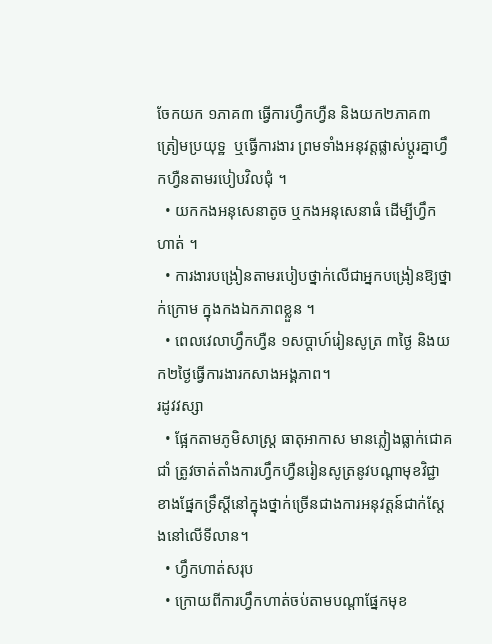ចែកយក ១ភាគ៣ ធ្វើការហ្វឹកហ្វឺន និងយក២ភាគ៣ ត្រៀមប្រយុទ្ឋ  ឬធ្វើការងារ ព្រមទាំងអនុវត្តផ្លាស់ប្តូរគ្នាហ្វឹកហ្វឺនតាមរបៀបវិលជុំ ។
  • យកកងអនុសេនាតូច ឬកងអនុសេនាធំ ដើម្បីហ្វឹកហាត់ ។
  • ការងារបង្រៀនតាមរបៀបថ្នាក់លើជាអ្នកបង្រៀនឱ្យថ្នាក់ក្រោម ក្នុងកងឯកភាពខ្លួន ។
  • ពេលវេលាហ្វឹកហ្វឺន ១សប្តាហ៍រៀនសូត្រ ៣ថ្ងៃ និងយក២ថ្ងៃធ្វើការងារកសាងអង្គភាព។
រដូវវស្សា
  • ផ្អែកតាមភូមិសាស្ត្រ ធាតុអាកាស មានភ្លៀងធ្លាក់ជោគជាំ ត្រូវចាត់តាំងការហ្វឹកហ្វឺនរៀនសូត្រនូវបណ្ដាមុខវិជ្ជាខាងផ្នែកទ្រឹស្តីនៅក្នុងថ្នាក់ច្រើនជាងការអនុវត្តន៍ជាក់ស្តែងនៅលើទីលាន។
  • ហ្វឹកហាត់សរុប
  • ក្រោយពីការហ្វឹកហាត់ចប់តាមបណ្ដាផ្នែកមុខ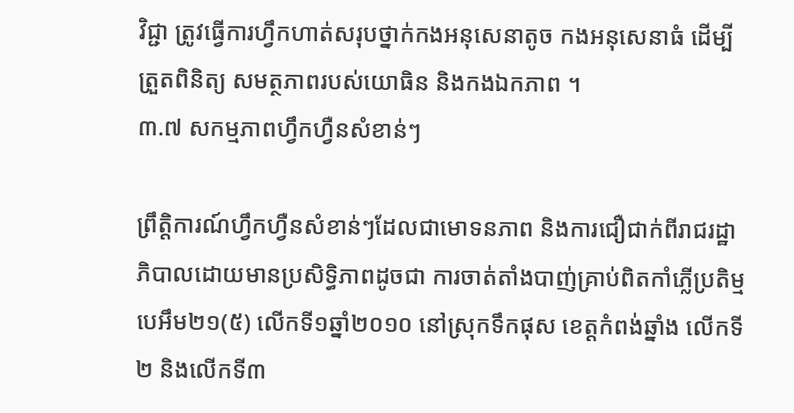វិជ្ជា ត្រូវធ្វើការហ្វឹកហាត់សរុបថ្នាក់កងអនុសេនាតូច កងអនុសេនាធំ ដើម្បីត្រួតពិនិត្យ សមត្ថភាពរបស់យោធិន និងកងឯកភាព ។
៣.៧ សកម្មភាពហ្វឹកហ្វឺនសំខាន់ៗ

ព្រឹត្តិការណ៍ហ្វឹកហ្វឺនសំខាន់ៗដែលជាមោទនភាព និងការជឿជាក់ពីរាជរដ្ឋាភិបាលដោយមានប្រសិទ្ធិភាពដូចជា ការចាត់តាំងបាញ់គ្រាប់ពិតកាំភ្លើប្រតិម្ម បេអឹម២១(៥) លើកទី១ឆ្នាំ២០១០ នៅស្រុកទឹកផុស ខេត្តកំពង់ឆ្នាំង លើកទី២ និងលើកទី៣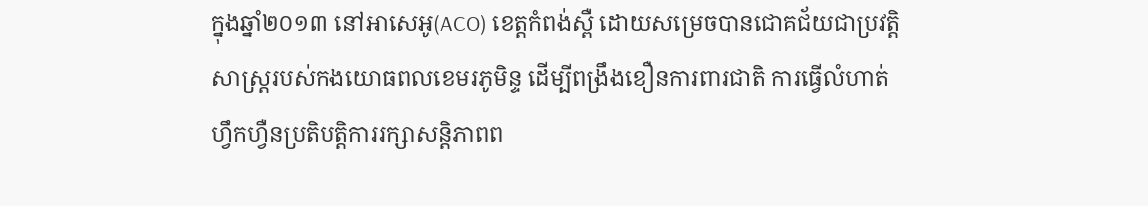ក្នុងឆ្នាំ២០១៣ នៅអាសេអូ(ACO) ខេត្តកំពង់ស្ពឺ ដោយសម្រេចបានជោគជ័យជាប្រវត្តិសាស្រ្តរបស់កងយោធពលខេមរភូមិន្ទ ដើម្បីពង្រឹងខឿនការពារជាតិ ការធ្វើលំហាត់ហ្វឹកហ្វឺនប្រតិបត្តិការរក្សាសន្តិភាពព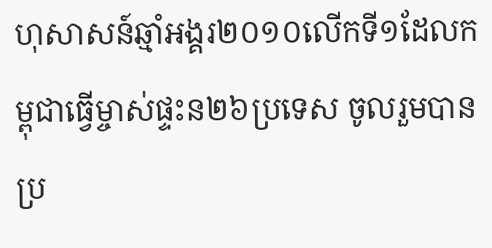ហុសាសន៍ឆ្មាំអង្គរ២០១០លើកទី១ដែលកម្ពុជាធ្វើម្ចាស់ផ្ទះន២៦ប្រទេស ចូលរួមបានប្រ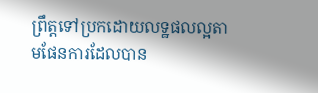ព្រឹត្តទៅប្រកដោយលទ្ឋផលល្អតាមផែនការដែលបាន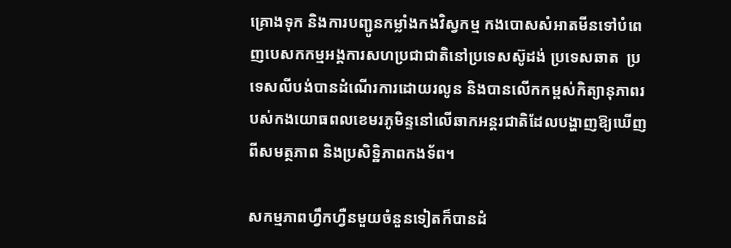គ្រោងទុក និងការបញ្ជូនកម្លាំងកងវិស្វកម្ម កងបោសសំអាតមីនទៅបំពេញបេសកកម្មអង្គការសហប្រជាជាតិនៅប្រទេសស៊ូដង់ ប្រទេសឆាត  ប្រទេសលីបង់បានដំណើរការដោយរលូន និងបានលើកកម្ពស់កិត្យានុភាពរបស់កងយោធពលខេមរភូមិន្ទនៅលើឆាកអន្តរជាតិដែលបង្ហាញឱ្យឃើញពីសមត្ថភាព និងប្រសិទ្ឋិភាពកងទ័ព។

សកម្មភាពហ្វឹកហ្វឺនមួយចំនួនទៀតក៏បានដំ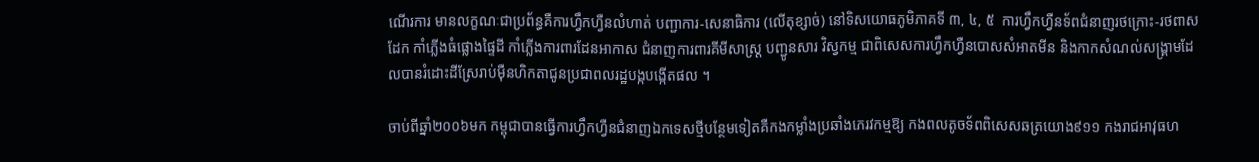ណើរការ មានលក្ខណៈជាប្រព័ន្ធគឺការហ្វឹកហ្វឺនលំហាត់ បញ្ជាការ-សេនាធិការ (លើតុខ្សាច់) នៅទិសយោធភូមិភាគទី ៣, ៤, ៥  ការហ្វឹកហ្វឺនទ័ពជំនាញរថក្រោះ-រថពាសដែក កាំភ្លើងធំផ្លោងផ្ទៃដី កាំភ្លើងការពារដែនអាកាស ជំនាញការពារគីមីសាស្រ្ត បញ្ជូនសារ វិស្វកម្ម ជាពិសេសការហ្វឹកហ្វឺនបោសសំអាតមីន និងកាកសំណល់សង្រ្គាមដែលបានរំដោះដីស្រែរាប់ម៉ឺនហិកតាជូនប្រជាពលរដ្ឋបង្កបង្កើតផល ។

ចាប់ពីឆ្នាំ២០០៦មក កម្ពុជាបានធ្វើការហ្វឹកហ្វឺនជំនាញឯកទេសថ្មីបន្ថែមទៀតគឺកងកម្លាំងប្រឆាំងភេរវកម្មឱ្យ កងពលតូចទ័ពពិសេសឆត្រយោង៩១១ កងរាជអាវុធហ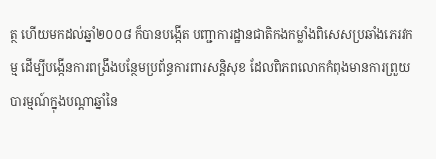ត្ថ ហើយមកដល់ឆ្នាំ២០០៨ ក៏បានបង្កើត បញ្ជាការដ្ឋានជាតិកងកម្លាំងពិសេសប្រឆាំងភេរវកម្ម ដើម្បីបង្កើនការពង្រឹងបន្ថែមប្រព័ន្ធការពារសន្តិសុខ ដែលពិភពលោកកំពុងមានការព្រួយបារម្មណ៍ក្នុងបណ្ដាឆ្នាំនៃ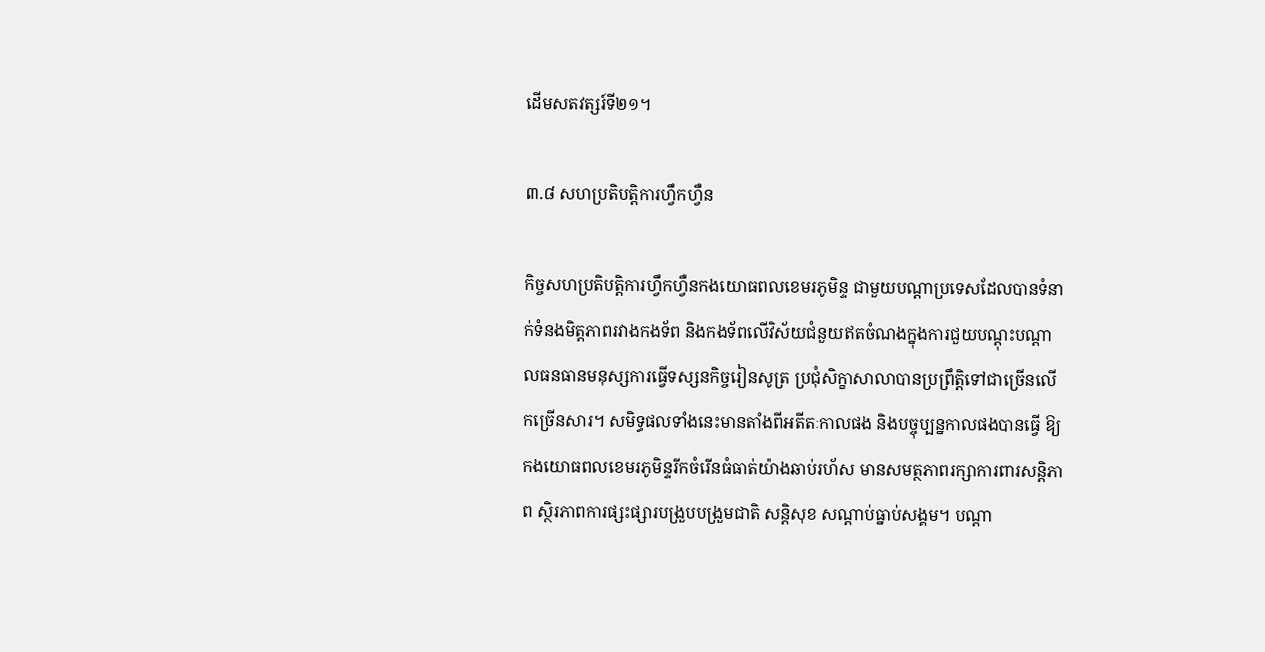ដើមសតវត្សរ៍ទី២១។

៣.៨ សហប្រតិបត្តិការហ្វឹកហ្វឺន

កិច្ចសហប្រតិបត្តិការហ្វឹកហ្វឺនកងយោធពលខេមរភូមិន្ទ ជាមួយបណ្ដាប្រទេសដែលបានទំនាក់ទំនងមិត្តភាពរវាងកងទ័ព និងកងទ័ពលើវិស័យជំនួយឥតចំណងក្នុងការជួយបណ្ដុះបណ្ដាលធនធានមនុស្សការធ្វើទស្សនកិច្ចរៀនសូត្រ ប្រជុំសិក្ខាសាលាបានប្រព្រឹត្តិទៅជាច្រើនលើកច្រើនសារ។ សមិទ្ធផលទាំងនេះមានតាំងពីអតីតៈកាលផង និងបច្ចុប្បន្នកាលផងបានធ្វើ ឱ្យកងយោធពលខេមរភូមិន្ទរីកចំរើនធំធាត់យ៉ាងឆាប់រហ័ស មានសមត្ថភាពរក្សាការពារសន្តិភាព ស្ថិរភាពការផ្សះផ្សារបង្រួបបង្រួមជាតិ សន្តិសុខ សណ្ដាប់ធ្នាប់សង្គម។ បណ្ដា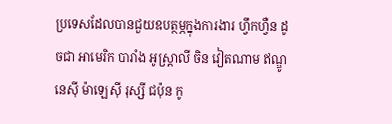ប្រទេសដែលបានជួយឧបត្ថម្ភក្នុងការងារ ហ្វឹកហ្វឺន ដូចជា អាមេរិក បារាំង អូស្រ្តាលី ចិន វៀតណាម ឥណ្ឌូនេស៊ី ម៉ាឡេស៊ី រុស្សី ជប៉ុន កូ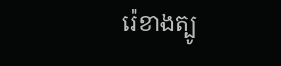រ៉េខាងត្បូ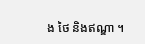ង ថៃ និងឥណ្ឌា ។